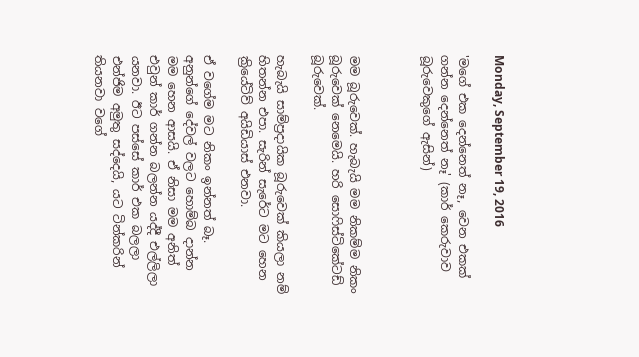Monday, September 19, 2016

'මගේ එක දෙන්නෙත් නෑ, වෙන එකක් ගන්න දෙන්නෙත් නෑ' (කාර් කෙරුවාව බූරුවෙකුගේ ඇසින්)



මම බූරුවෙක්. හැබැයි මම නිකම්ම නිකං බූරුවෙක් නෙමෙයි. හරි සොෆිස්ටිකේටඩ් බූරුවෙක්.

හැබැයි සාම්ප්‍රදායික බූරුවෙක් කියලා නම් හිතන්න එපා. සැරින් සැරේට මට හෙන ක්‍රියේටිව් අයිඩියාස් එනවා.

ඒ වගේම මට නිකං ඉන්නත් බෑ. අනුන්ගේ දේවල් වලට හොම්බ දාන්න මම හෙන ආසයි. ඒ නිසා මම අනිත් එවුන් කාර් ගන්න බලන්න යද්දී එල්ලිලා යනවා. ඊට පස්සේ කාර් එක බලලා එන්ජිම අමුතු සද්දෙයි, යට ටින්කරින් තියනවා වගේ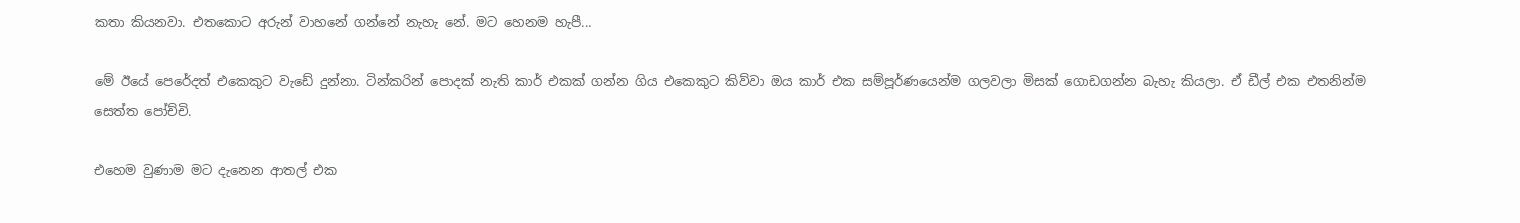කතා කියනවා. එතකොට අරුන් වාහනේ ගන්නේ නැහැ නේ. මට හෙනම හැපී...

මේ ඊයේ පෙරේදත් එකෙකුට වැඩේ දුන්නා. ටින්කරින් පොදක් නැති කාර් එකක් ගන්න ගිය එකෙකුට කිව්වා ඔය කාර් එක සම්පූර්ණයෙන්ම ගලවලා මිසක් ගොඩගන්න බැහැ කියලා. ඒ ඩීල් එක එතනින්ම සෙත්ත පෝච්චි.

එහෙම වුණාම මට දැනෙන ආතල් එක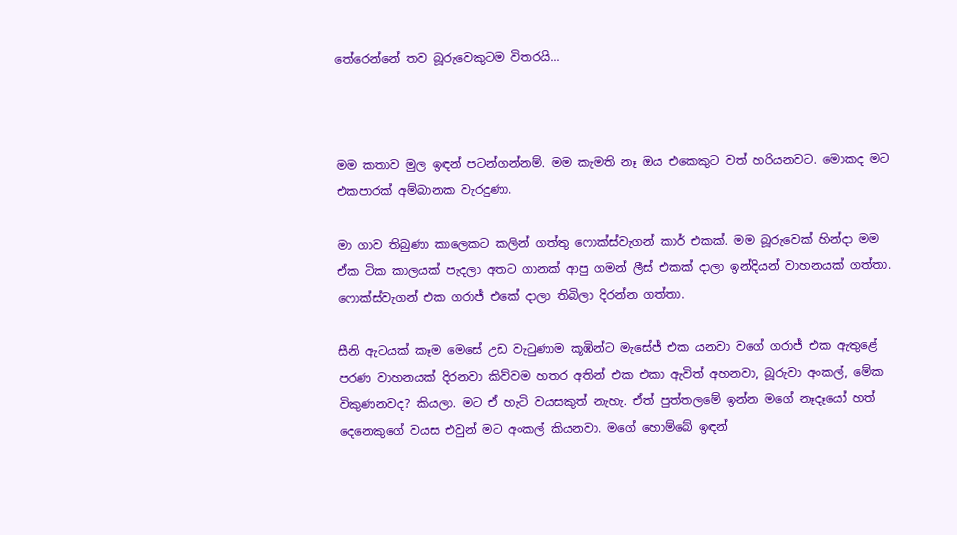තේරෙන්නේ තව බූරුවෙකුටම විතරයි...



මම කතාව මුල ඉඳන් පටන්ගන්නම්. මම කැමති නෑ ඔය එකෙකුට වත් හරියනවට. මොකද මට එකපාරක් අම්බානක වැරදුණා.

මා ගාව තිබුණා කාලෙකට කලින් ගත්තු ෆොක්ස්වැගන් කාර් එකක්. මම බූරුවෙක් හින්දා මම ඒක ටික කාලයක් පැදලා අතට ගානක් ආපු ගමන් ලීස් එකක් දාලා ඉන්දියන් වාහනයක් ගත්තා. ෆොක්ස්වැගන් එක ගරාජ් එකේ දාලා තිබිලා දිරන්න ගත්තා.

සීනි ඇටයක් කෑම මෙසේ උඩ වැටුණාම කූඹින්ට මැසේජ් එක යනවා වගේ ගරාජ් එක ඇතුළේ පරණ වාහනයක් දිරනවා කිව්වම හතර අතින් එක එකා ඇවිත් අහනවා, බූරුවා අංකල්, මේක විකුණනවද? කියලා. මට ඒ හැටි වයසකුත් නැහැ. ඒත් පුත්තලමේ ඉන්න මගේ නෑදෑයෝ හත් දෙනෙකුගේ වයස එවුන් මට අංකල් කියනවා. මගේ හොම්බේ ඉඳන්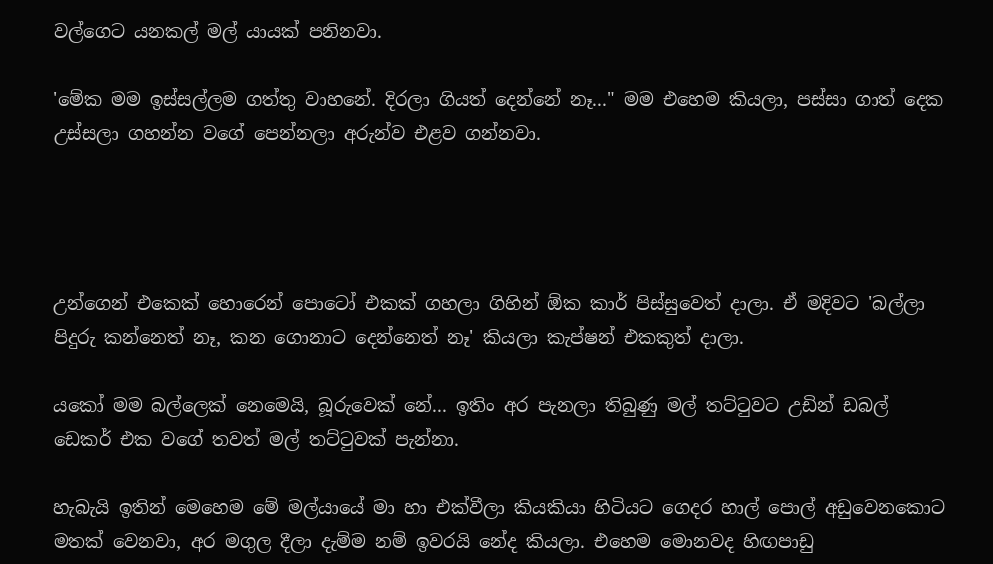වල්ගෙට යනකල් මල් යායක් පනිනවා.

'මේක මම ඉස්සල්ලම ගත්තු වාහනේ. දිරලා ගියත් දෙන්නේ නෑ..." මම එහෙම කියලා, පස්සා ගාත් දෙක උස්සලා ගහන්න වගේ පෙන්නලා අරුන්ව එළව ගන්නවා.




උන්ගෙන් එකෙක් හොරෙන් පොටෝ එකක් ගහලා ගිහින් ඕක කාර් පිස්සුවෙත් දාලා. ඒ මදිවට 'බල්ලා පිදුරු කන්නෙත් නෑ, කන ගොනාට දෙන්නෙත් නෑ' කියලා කැප්ෂන් එකකුත් දාලා.

යකෝ මම බල්ලෙක් නෙමෙයි, බූරුවෙක් නේ... ඉතිං අර පැනලා තිබුණු මල් තට්ටුවට උඩින් ඩබල් ඩෙකර් එක වගේ තවත් මල් තට්ටුවක් පැන්නා.

හැබැයි ඉතින් මෙහෙම මේ මල්යායේ මා හා එක්වීලා කියකියා හිටියට ගෙදර හාල් පොල් අඩුවෙනකොට මතක් වෙනවා, අර මගුල දීලා දැම්ම නම් ඉවරයි නේද කියලා. එහෙම මොනවද හිඟපාඩු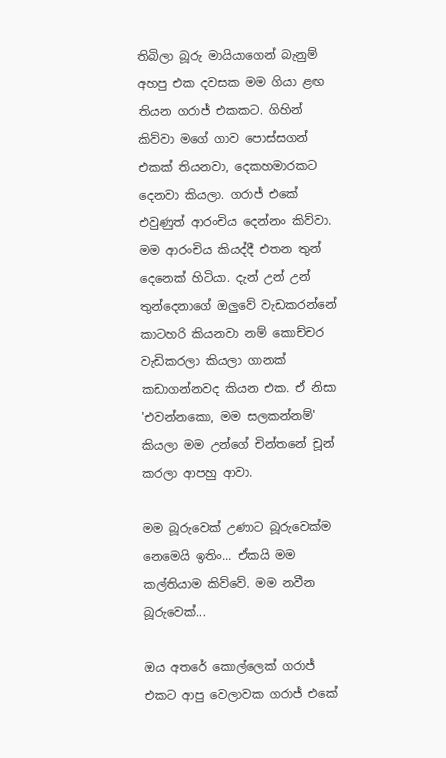තිබිලා බූරු මායියාගෙන් බැනුම් අහපු එක දවසක මම ගියා ළඟ තියන ගරාජ් එකකට. ගිහින් කිව්වා මගේ ගාව පොස්සගන් එකක් තියනවා, දෙකහමාරකට දෙනවා කියලා. ගරාජ් එකේ එවුණුත් ආරංචිය දෙන්නං කිව්වා. මම ආරංචිය කියද්දී එතන තුන් දෙනෙක් හිටියා. දැන් උන් උන් තුන්දෙනාගේ ඔලුවේ වැඩකරන්නේ කාටහරි කියනවා නම් කොච්චර වැඩිකරලා කියලා ගානක් කඩාගන්නවද කියන එක. ඒ නිසා 'එවන්නකො, මම සලකන්නම්' කියලා මම උන්ගේ චින්තනේ චූන් කරලා ආපහු ආවා.

මම බූරුවෙක් උණාට බූරුවෙක්ම නෙමෙයි ඉතිං... ඒකයි මම කල්තියාම කිව්වේ. මම නවීන බූරුවෙක්...

ඔය අතරේ කොල්ලෙක් ගරාජ් එකට ආපු වෙලාවක ගරාජ් එකේ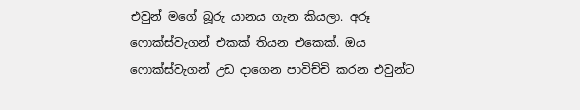එවුන් මගේ බූරු යානය ගැන කියලා. අරූ ෆොක්ස්වැගන් එකක් තියන එකෙක්. ඔය ෆොක්ස්වැගන් උඩ දාගෙන පාවිච්චි කරන එවුන්ට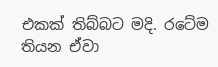එකක් තිබ්බට මදි. රටේම තියන ඒවා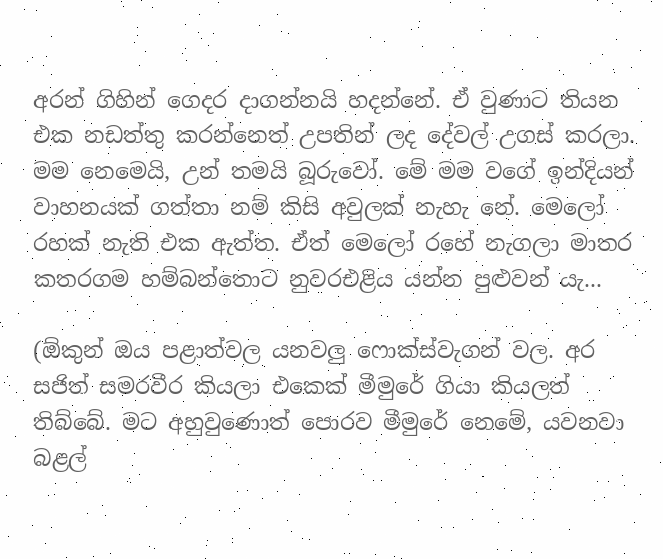අරන් ගිහින් ගෙදර දාගන්නයි හදන්නේ. ඒ වුණාට තියන එක නඩත්තු කරන්නෙත් උපතින් ලද දේවල් උගස් කරලා. මම නෙමෙයි, උන් තමයි බූරුවෝ. මේ මම වගේ ඉන්දියන් වාහනයක් ගත්තා නම් කිසි අවුලක් නැහැ නේ. මෙලෝ රහක් නැති එක ඇත්ත. ඒත් මෙලෝ රහේ නැගලා මාතර කතරගම හම්බන්තොට නුවරඑළිය යන්න පුළුවන් යැ...

(ඕකුන් ඔය පළාත්වල යනවලු ෆොක්ස්වැගන් වල. අර සජිත් සමරවීර කියලා එකෙක් මීමුරේ ගියා කියලත් තිබ්බේ. මට අහුවුණොත් පොරව මීමුරේ නෙමේ, යවනවා බළල්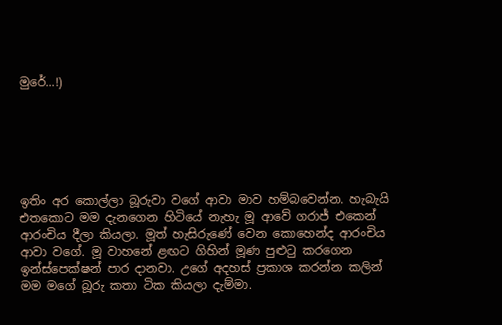මුරේ...!)






ඉතිං අර කොල්ලා බූරුවා වගේ ආවා මාව හම්බවෙන්න. හැබැයි එතකොට මම දැනගෙන හිටියේ නැහැ මූ ආවේ ගරාජ් එකෙන් ආරංචිය දීලා කියලා. මූත් හැසිරුණේ වෙන කොහෙන්ද ආරංචිය ආවා වගේ. මූ වාහනේ ළඟට ගිහින් මූණ පුළුටු කරගෙන ඉන්ස්පෙක්ෂන් පාර දානවා. උගේ අදහස් ප්‍රකාශ කරන්න කලින් මම මගේ බූරු කතා ටික කියලා දැම්මා.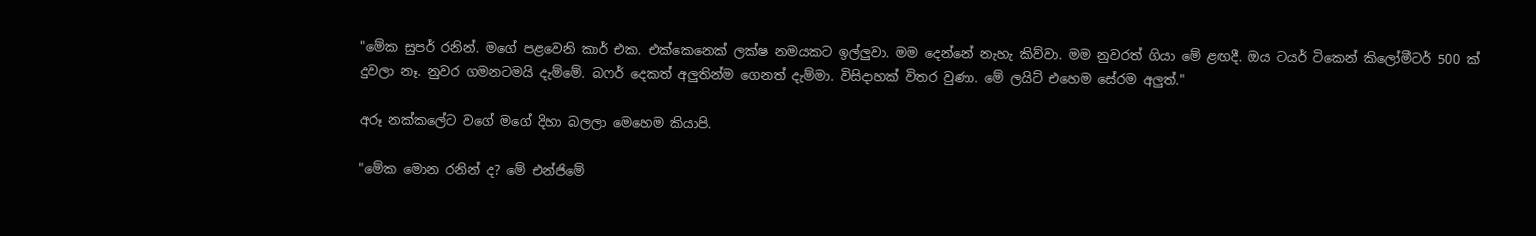"මේක සුපර් රනින්. මගේ පළවෙනි කාර් එක. එක්කෙනෙක් ලක්ෂ නමයකට ඉල්ලුවා. මම දෙන්නේ නැහැ කිව්වා. මම නුවරත් ගියා මේ ළඟදී. ඔය ටයර් ටිකෙන් කිලෝමීටර් 500 ක් දුවලා නෑ. නුවර ගමනටමයි දැම්මේ. බෆර් දෙකත් අලුතින්ම ගෙනත් දැම්මා. විසිදාහක් විතර වුණා. මේ ලයිට් එහෙම සේරම අලුත්."

අරූ නක්කලේට වගේ මගේ දිහා බලලා මෙහෙම කියාපි.

"මේක මොන රනින් ද? මේ එන්ජිමේ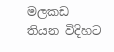මලකඩ තියන විදිහට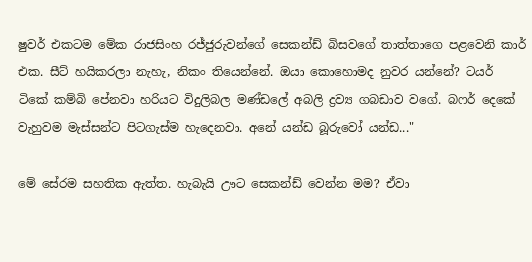ෂුවර් එකටම මේක රාජසිංහ රජ්ජුරුවන්ගේ සෙකන්ඩ් බිසවගේ තාත්තාගෙ පළවෙනි කාර් එක. සීට් හයිකරලා නැහැ, නිකං තියෙන්නේ. ඔයා කොහොමද නුවර යන්නේ? ටයර් ටිකේ කම්බි පේනවා හරියට විදුලිබල මණ්ඩලේ අබලි ද්‍රව්‍ය ගබඩාව වගේ. බෆර් දෙකේ වැහුවම මැස්සන්ට පිටගැස්ම හැදෙනවා. අනේ යන්ඩ බූරුවෝ යන්ඩ..."

මේ සේරම සහතික ඇත්ත. හැබැයි ඌට සෙකන්ඩ් වෙන්න මම? ඒවා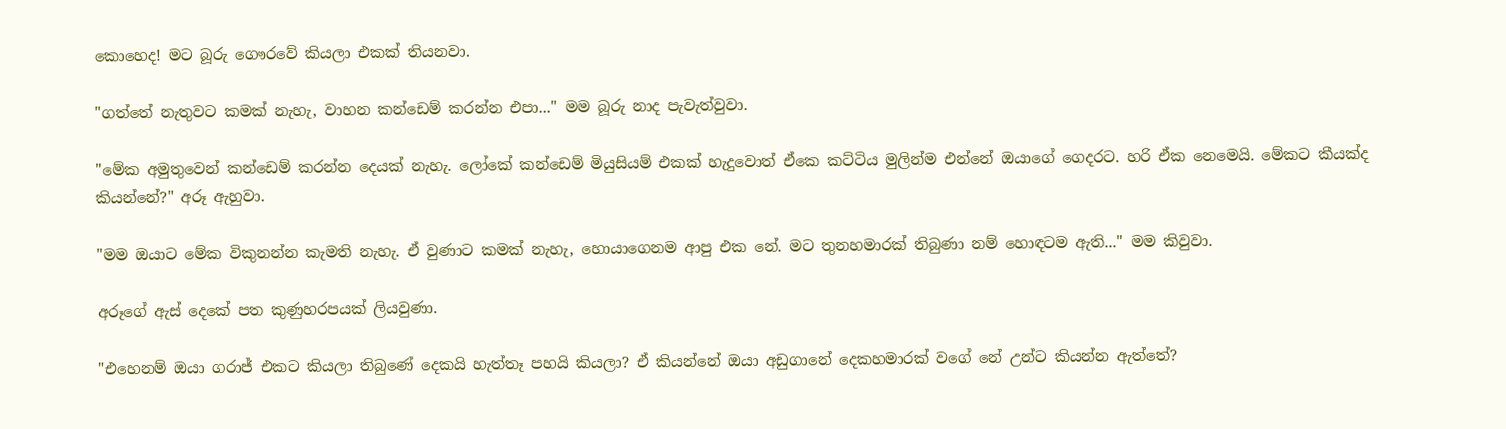කොහෙද! මට බූරු ගෞරවේ කියලා එකක් තියනවා.

"ගත්තේ නැතුවට කමක් නැහැ, වාහන කන්ඩෙම් කරන්න එපා..." මම බූරු නාද පැවැත්වුවා.

"මේක අමුතුවෙන් කන්ඩෙම් කරන්න දෙයක් නැහැ. ලෝකේ කන්ඩෙම් මියුසියම් එකක් හැදුවොත් ඒකෙ කට්ටිය මුලින්ම එන්නේ ඔයාගේ ගෙදරට. හරි ඒක නෙමෙයි. මේකට කීයක්ද කියන්නේ?" අරූ ඇහුවා.

"මම ඔයාට මේක විකුනන්න කැමති නැහැ. ඒ වුණාට කමක් නැහැ, හොයාගෙනම ආපු එක නේ. මට තුනහමාරක් තිබුණා නම් හොඳටම ඇති..." මම කිවුවා.

අරූගේ ඇස් දෙකේ පත කුණුහරපයක් ලියවුණා.

"එහෙනම් ඔයා ගරාජ් එකට කියලා තිබුණේ දෙකයි හැත්තෑ පහයි කියලා? ඒ කියන්නේ ඔයා අඩුගානේ දෙකහමාරක් වගේ නේ උන්ට කියන්න ඇත්තේ?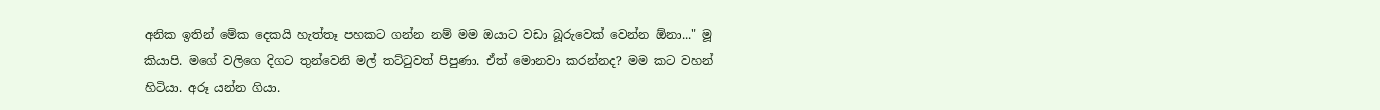අනික ඉතින් මේක දෙකයි හැත්තෑ පහකට ගන්න නම් මම ඔයාට වඩා බූරුවෙක් වෙන්න ඕනා..." මූ කියාපි. මගේ වලිගෙ දිගට තුන්වෙනි මල් තට්ටුවත් පිපුණා. ඒත් මොනවා කරන්නද? මම කට වහන් හිටියා. අරූ යන්න ගියා.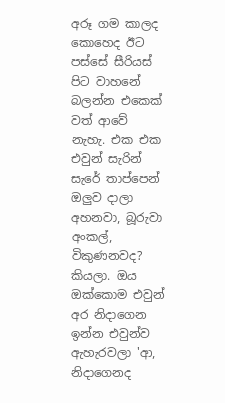අරූ ගම කාලද කොහෙද ඊට පස්සේ සීරියස් පිට වාහනේ බලන්න එකෙක් වත් ආවේ නැහැ. එක එක එවුන් සැරින් සැරේ තාප්පෙන් ඔලුව දාලා අහනවා, බූරුවා අංකල්, විකුණනවද? කියලා. ඔය ඔක්කොම එවුන් අර නිදාගෙන ඉන්න එවුන්ව ඇහැරවලා 'ආ, නිදාගෙනද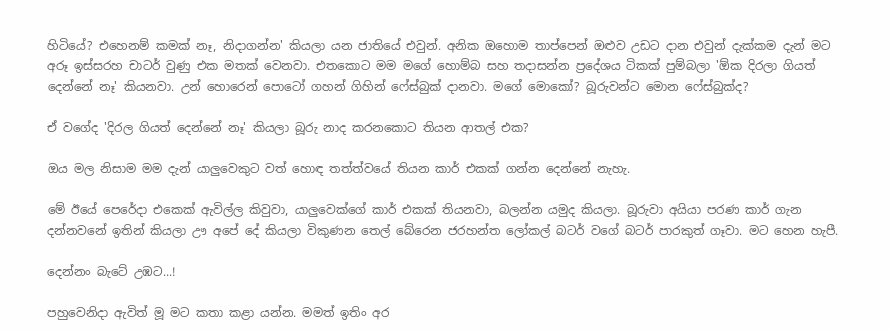හිටියේ? එහෙනම් කමක් නෑ, නිදාගන්න' කියලා යන ජාතියේ එවුන්. අනික ඔහොම තාප්පෙන් ඔළුව උඩට දාන එවුන් දැක්කම දැන් මට අරූ ඉස්සරහ චාටර් වුණු එක මතක් වෙනවා. එතකොට මම මගේ හොම්බ සහ තදාසන්න ප්‍රදේශය ටිකක් පුම්බලා 'ඕක දිරලා ගියත් දෙන්නේ නෑ' කියනවා. උන් හොරෙන් පොටෝ ගහන් ගිහින් ෆේස්බුක් දානවා. මගේ මොකෝ? බූරුවන්ට මොන ෆේස්බුක්ද?

ඒ වගේද 'දිරල ගියත් දෙන්නේ නෑ' කියලා බූරු නාද කරනකොට තියන ආතල් එක?

ඔය මල නිසාම මම දැන් යාලුවෙකුට වත් හොඳ තත්ත්වයේ තියන කාර් එකක් ගන්න දෙන්නේ නැහැ.

මේ ඊයේ පෙරේදා එකෙක් ඇවිල්ල කිවුවා, යාලුවෙක්ගේ කාර් එකක් තියනවා, බලන්න යමුද කියලා. බූරුවා අයියා පරණ කාර් ගැන දන්නවනේ ඉතින් කියලා ඌ අපේ දේ කියලා විකුණන තෙල් බේරෙන ජරහන්ත ලෝකල් බටර් වගේ බටර් පාරකුත් ගෑවා. මට හෙන හැපී.

දෙන්නං බැටේ උඹට...!

පහුවෙනිදා ඇවිත් මූ මට කතා කළා යන්න. මමත් ඉතිං අර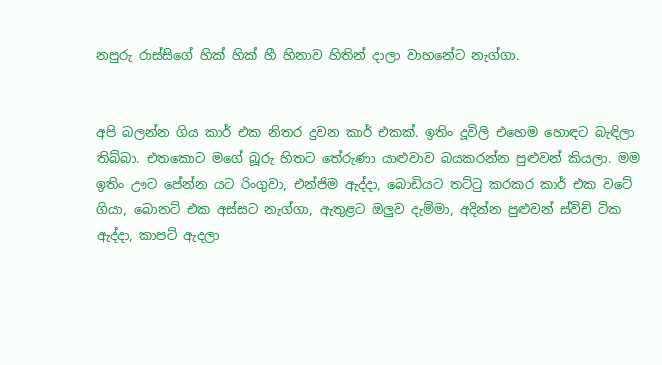නපුරු රාස්සිගේ හික් හික් හී හිනාව හිතින් දාලා වාහනේට නැග්ගා.


අපි බලන්න ගිය කාර් එක නිතර දුවන කාර් එකක්. ඉතිං දූවිලි එහෙම හොඳට බැඳිලා තිබ්බා. එතකොට මගේ බූරු හිතට තේරුණා යාළුවාව බයකරන්න පුළුවන් කියලා. මම ඉතිං ඌට පේන්න යට රිංගුවා, එන්ජිම ඇද්දා, බොඩියට තට්ටු කරකර කාර් එක වටේ ගියා, බොනට් එක අස්සට නැග්ගා, ඇතුළට ඔලුව දැම්මා, අදින්න පුළුවන් ස්විච් ටික ඇද්දා, කාපට් ඇදලා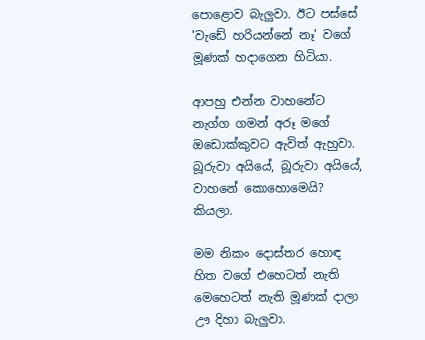පොළොව බැලුවා. ඊට පස්සේ 'වැඩේ හරියන්නේ නෑ' වගේ මූණක් හදාගෙන හිටියා.

ආපහු එන්න වාහනේට නැග්ග ගමන් අරූ මගේ ඔඩොක්කුවට ඇවිත් ඇහුවා. බූරුවා අයියේ, බූරුවා අයියේ, වාහනේ කොහොමෙයි? කියලා.

මම නිකං දොස්තර හොඳ හිත වගේ එහෙටත් නැති මෙහෙටත් නැති මූණක් දාලා ඌ දිහා බැලුවා.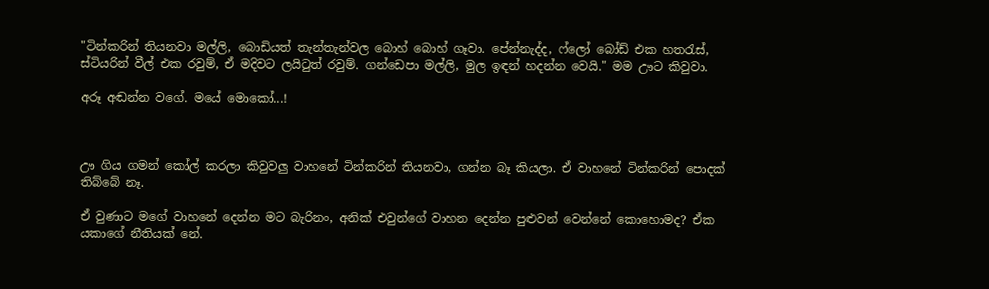"ටින්කරින් තියනවා මල්ලි, බොඩියත් තැන්තැන්වල බොහ් බොහ් ගෑවා. පේන්නැද්ද, ෆ්ලෝ බෝඩ් එක හතරැස්, ස්ටියරින් වීල් එක රවුම්, ඒ මදිවට ලයිටුත් රවුම්. ගන්ඩෙපා මල්ලි, මුල ඉඳන් හදන්න වෙයි." මම ඌට කිවුවා.

අරූ අඬන්න වගේ. මයේ මොකෝ...!



ඌ ගිය ගමන් කෝල් කරලා කිවුවලු වාහනේ ටින්කරින් තියනවා, ගන්න බෑ කියලා. ඒ වාහනේ ටින්කරින් පොදක් තිබ්බේ නෑ.

ඒ වුණාට මගේ වාහනේ දෙන්න මට බැරිනං, අනික් එවුන්ගේ වාහන දෙන්න පුළුවන් වෙන්නේ කොහොමද? ඒක යකාගේ නීතියක් නේ.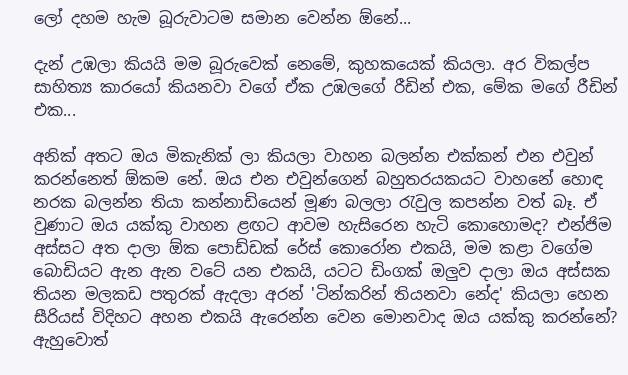ලෝ දහම හැම බූරුවාටම සමාන වෙන්න ඕනේ...

දැන් උඹලා කියයි මම බූරුවෙක් නෙමේ, කුහකයෙක් කියලා. අර විකල්ප සාහිත්‍ය කාරයෝ කියනවා වගේ ඒක උඹලගේ රීඩින් එක, මේක මගේ රීඩින් එක...

අනික් අතට ඔය මිකැනික් ලා කියලා වාහන බලන්න එක්කන් එන එවුන් කරන්නෙත් ඕකම නේ. ඔය එන එවුන්ගෙන් බහුතරයකයට වාහනේ හොඳ නරක බලන්න තියා කන්නාඩියෙන් මූණ බලලා රැවුල කපන්න වත් බෑ. ඒ වුණාට ඔය යක්කු වාහන ළඟට ආවම හැසිරෙන හැටි කොහොමද? එන්ජිම අස්සට අත දාලා ඕක පොඩ්ඩක් රේස් කොරෝන එකයි, මම කළා වගේම බොඩියට ඇන ඇන වටේ යන එකයි, යටට ඩිංගක් ඔලුව දාලා ඔය අස්සක තියන මලකඩ පතුරක් ඇදලා අරන් 'ටින්කරින් තියනවා නේද' කියලා හෙන සීරියස් විදිහට අහන එකයි ඇරෙන්න වෙන මොනවාද ඔය යක්කු කරන්නේ? ඇහුවොත්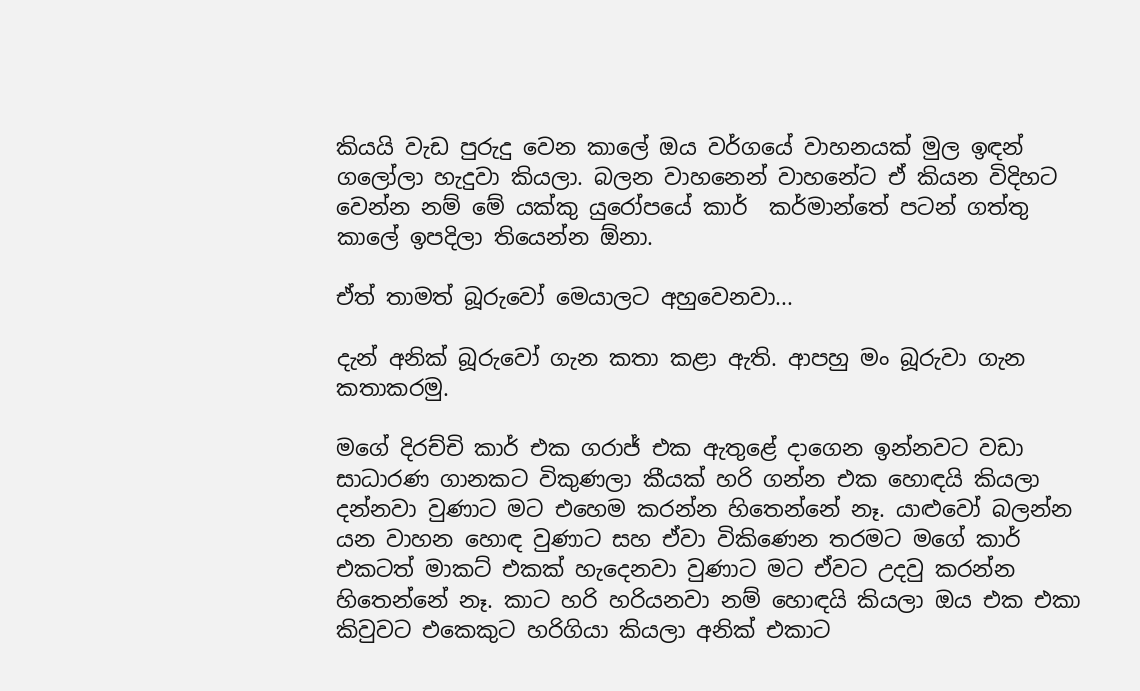කියයි වැඩ පුරුදු වෙන කාලේ ඔය වර්ගයේ වාහනයක් මුල ඉඳන් ගලෝලා හැදුවා කියලා. බලන වාහනෙන් වාහනේට ඒ කියන විදිහට වෙන්න නම් මේ යක්කු යුරෝපයේ කාර්  කර්මාන්තේ පටන් ගත්තු කාලේ ඉපදිලා තියෙන්න ඕනා.

ඒත් තාමත් බූරුවෝ මෙයාලට අහුවෙනවා...

දැන් අනික් බූරුවෝ ගැන කතා කළා ඇති. ආපහු මං බූරුවා ගැන කතාකරමු.

මගේ දිරච්චි කාර් එක ගරාජ් එක ඇතුළේ දාගෙන ඉන්නවට වඩා සාධාරණ ගානකට විකුණලා කීයක් හරි ගන්න එක හොඳයි කියලා දන්නවා වුණාට මට එහෙම කරන්න හිතෙන්නේ නෑ. යාළුවෝ බලන්න යන වාහන හොඳ වුණාට සහ ඒවා විකිණෙන තරමට මගේ කාර් එකටත් මාකට් එකක් හැදෙනවා වුණාට මට ඒවට උදවු කරන්න හිතෙන්නේ නෑ. කාට හරි හරියනවා නම් හොඳයි කියලා ඔය එක එකා කිවුවට එකෙකුට හරිගියා කියලා අනික් එකාට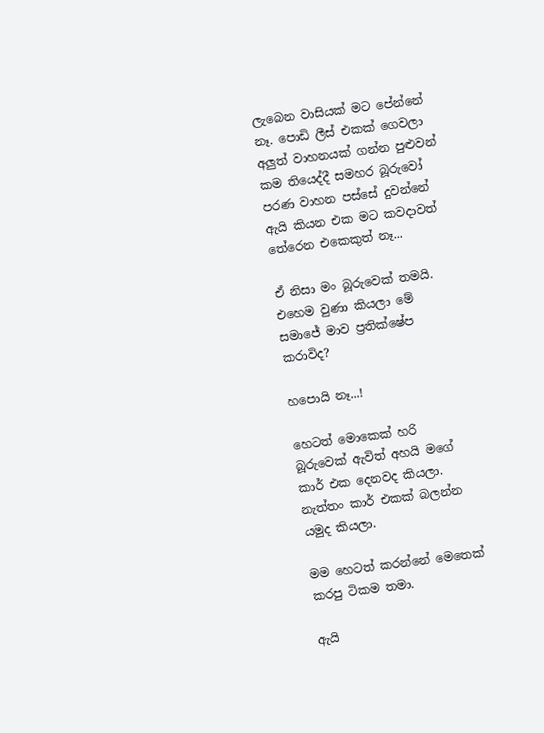ලැබෙන වාසියක් මට පේන්නේ නෑ. පොඩි ලීස් එකක් ගෙවලා අලුත් වාහනයක් ගන්න පුළුවන් කම තියෙද්දී සමහර බූරුවෝ පරණ වාහන පස්සේ දුවන්නේ ඇයි කියන එක මට කවදාවත් තේරෙන එකෙකුත් නෑ...

ඒ නිසා මං බූරුවෙක් තමයි. එහෙම වුණා කියලා මේ සමාජේ මාව ප්‍රතික්ෂේප කරාවිද?

හපොයි නෑ...!

හෙටත් මොකෙක් හරි බූරුවෙක් ඇවිත් අහයි මගේ කාර් එක දෙනවද කියලා. නැත්තං කාර් එකක් බලන්න යමුද කියලා.

මම හෙටත් කරන්නේ මෙතෙක් කරපු ටිකම තමා.

ඇයි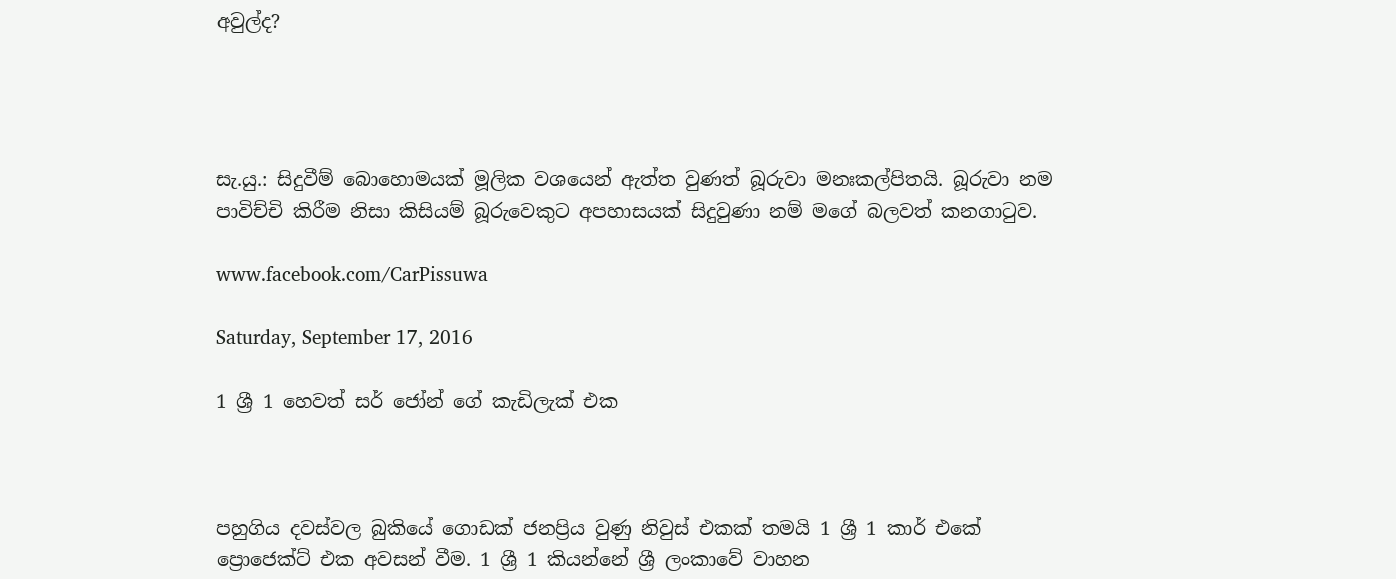අවුල්ද?




සැ.යු.: සිදුවීම් බොහොමයක් මූලික වශයෙන් ඇත්ත වුණත් බූරුවා මනඃකල්පිතයි. බූරුවා නම පාවිච්චි කිරීම නිසා කිසියම් බූරුවෙකුට අපහාසයක් සිදුවුණා නම් මගේ බලවත් කනගාටුව.

www.facebook.com/CarPissuwa

Saturday, September 17, 2016

1 ශ්‍රී 1 හෙවත් සර් ජෝන් ගේ කැඩිලැක් එක



පහුගිය දවස්වල බුකියේ ගොඩක් ජනප්‍රිය වුණු නිවුස් එකක් තමයි 1 ශ්‍රී 1 කාර් එකේ ප්‍රොජෙක්ට් එක අවසන් වීම. 1 ශ්‍රී 1 කියන්නේ ශ්‍රී ලංකාවේ වාහන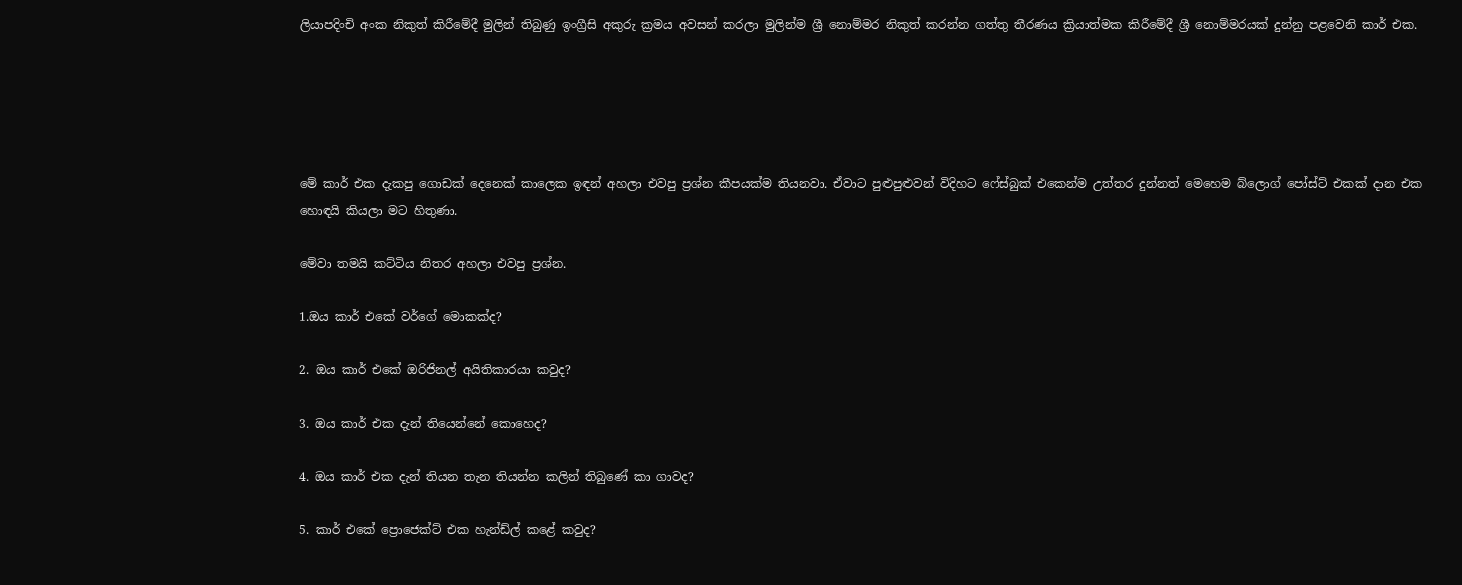ලියාපදිංචි අංක නිකුත් කිරීමේදී මුලින් තිබුණු ඉංග්‍රීසි අකුරු ක්‍රමය අවසන් කරලා මුලින්ම ශ්‍රී නොම්මර නිකුත් කරන්න ගත්තු තීරණය ක්‍රියාත්මක කිරීමේදී ශ්‍රී නොම්මරයක් දුන්නු පළවෙනි කාර් එක.





මේ කාර් එක දැකපු ගොඩක් දෙනෙක් කාලෙක ඉඳන් අහලා එවපු ප්‍රශ්න කීපයක්ම තියනවා. ඒවාට පුළුපුළුවන් විදිහට ෆේස්බුක් එකෙන්ම උත්තර දුන්නත් මෙහෙම බ්ලොග් පෝස්ට් එකක් දාන එක හොඳයි කියලා මට හිතුණා.

මේවා තමයි කට්ටිය නිතර අහලා එවපු ප්‍රශ්න.

1.ඔය කාර් එකේ වර්ගේ මොකක්ද?

2. ඔය කාර් එකේ ඔරිජිනල් අයිතිකාරයා කවුද?

3. ඔය කාර් එක දැන් තියෙන්නේ කොහෙද?

4. ඔය කාර් එක දැන් තියන තැන තියන්න කලින් තිබුණේ කා ගාවද?

5. කාර් එකේ ප්‍රොජෙක්ට් එක හැන්ඩ්ල් කළේ කවුද?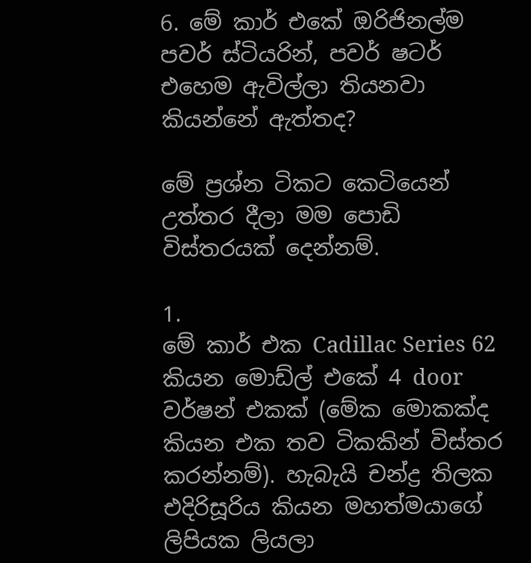6. මේ කාර් එකේ ඔරිජිනල්ම පවර් ස්ටියරින්, පවර් ෂටර් එහෙම ඇවිල්ලා තියනවා කියන්නේ ඇත්තද?

මේ ප්‍රශ්න ටිකට කෙටියෙන් උත්තර දීලා මම පොඩි විස්තරයක් දෙන්නම්.

1.
මේ කාර් එක Cadillac Series 62  කියන මොඩ්ල් එකේ 4 door වර්ෂන් එකක් (මේක මොකක්ද කියන එක තව ටිකකින් විස්තර කරන්නම්). හැබැයි චන්ද්‍ර තිලක එදිරිසූරිය කියන මහත්මයාගේ ලිපියක ලියලා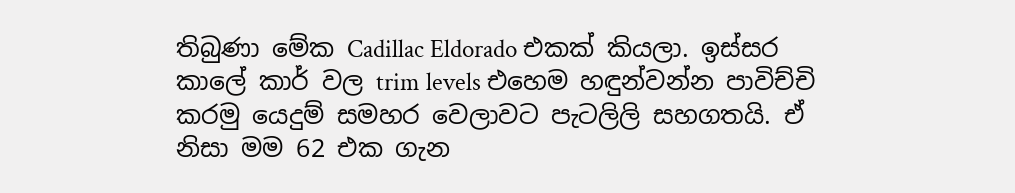තිබුණා මේක Cadillac Eldorado එකක් කියලා. ඉස්සර කාලේ කාර් වල trim levels එහෙම හඳුන්වන්න පාවිච්චි කරමු යෙදුම් සමහර වෙලාවට පැටලිලි සහගතයි. ඒ නිසා මම 62 එක ගැන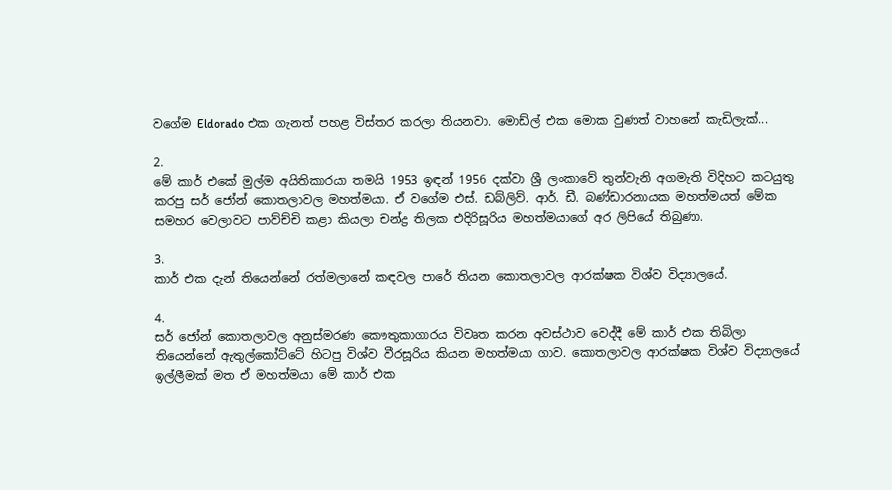වගේම Eldorado එක ගැනත් පහළ විස්තර කරලා තියනවා. මොඩ්ල් එක මොක වුණත් වාහනේ කැඩිලැක්...

2.
මේ කාර් එකේ මුල්ම අයිතිකාරයා තමයි 1953 ඉඳන් 1956 දක්වා ශ්‍රී ලංකාවේ තුන්වැනි අගමැති විදිහට කටයුතු කරපු සර් ජෝන් කොතලාවල මහත්මයා. ඒ වගේම එස්. ඩබ්ලිව්. ආර්. ඩී. බණ්ඩාරනායක මහත්මයත් මේක සමහර වෙලාවට පාව්ච්චි කළා කියලා චන්ද්‍ර තිලක එදිරිසූරිය මහත්මයාගේ අර ලිපියේ තිබුණා.

3.
කාර් එක දැන් තියෙන්නේ රත්මලානේ කඳවල පාරේ තියන කොතලාවල ආරක්ෂක විශ්ව විද්‍යාලයේ.

4.
සර් ජෝන් කොතලාවල අනුස්මරණ කෞතුකාගාරය විවෘත කරන අවස්ථාව වෙද්දී මේ කාර් එක තිබිලා තියෙන්නේ ඇතුල්කෝට්ටේ හිටපු විශ්ව වීරසූරිය කියන මහත්මයා ගාව. කොතලාවල ආරක්ෂක විශ්ව විද්‍යාලයේ ඉල්ලීමක් මත ඒ මහත්මයා මේ කාර් එක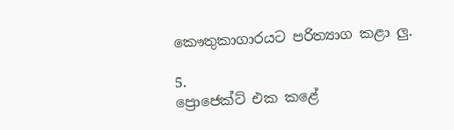කෞතුකාගාරයට පරිත්‍යාග කළා ලු.

5.
ප්‍රොජෙක්ට් එක කළේ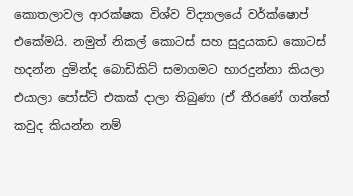කොතලාවල ආරක්ෂක විශ්ව විද්‍යාලයේ වර්ක්ෂොප් එකේමයි. නමුත් නිකල් කොටස් සහ සුදුයකඩ කොටස් හදන්න දුමින්ද බොඩිකිට් සමාගමට භාරදුන්නා කියලා එයාලා පෝස්ට් එකක් දාලා තිබුණා (ඒ තීරණේ ගත්තේ කවුද කියන්න නම්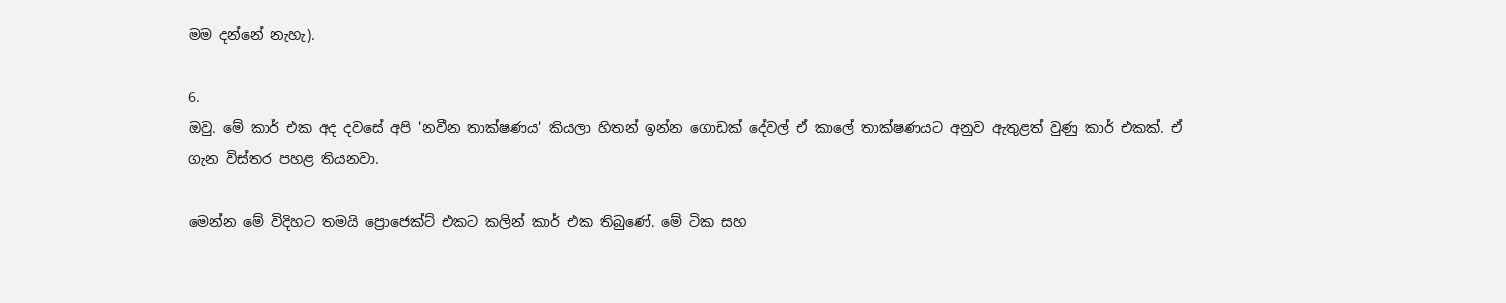මම දන්නේ නැහැ).

6.
ඔවු. මේ කාර් එක අද දවසේ අපි 'නවීන තාක්ෂණය' කියලා හිතන් ඉන්න ගොඩක් දේවල් ඒ කාලේ තාක්ෂණයට අනුව ඇතුළත් වුණු කාර් එකක්. ඒ ගැන විස්තර පහළ තියනවා.

මෙන්න මේ විදිහට තමයි ප්‍රොජෙක්ට් එකට කලින් කාර් එක තිබුණේ. මේ ටික සහ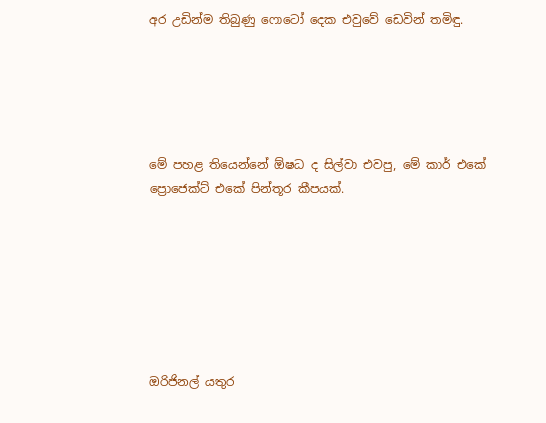අර උඩින්ම තිබුණු ෆොටෝ දෙක එවුවේ ඩෙවින් තමිඳු.





මේ පහළ තියෙන්නේ ඕෂධ ද සිල්වා එවපු, මේ කාර් එකේ ප්‍රොජෙක්ට් එකේ පින්තූර කීපයක්.







ඔරිජිනල් යතුර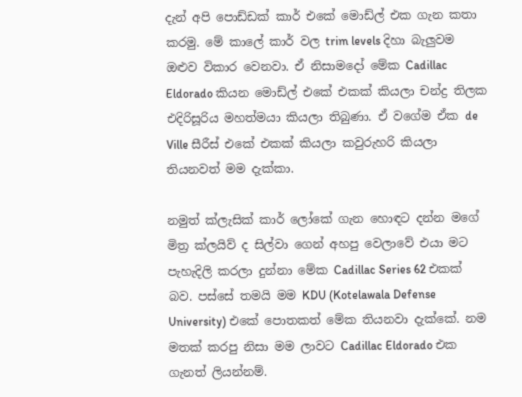දැන් අපි පොඩ්ඩක් කාර් එකේ මොඩ්ල් එක ගැන කතා කරමු. මේ කාලේ කාර් වල trim levels දිහා බැලුවම ඔළුව විකාර වෙනවා. ඒ නිසාමදෝ මේක Cadillac Eldorado කියන මොඩ්ල් එකේ එකක් කියලා චන්ද්‍ර තිලක එදිරිසූරිය මහත්මයා කියලා තිබුණා. ඒ වගේම ඒක de Ville සීරීස් එකේ එකක් කියලා කවුරුහරි කියලා තියනවත් මම දැක්කා.

නමුත් ක්ලැසික් කාර් ලෝකේ ගැන හොඳට දන්න මගේ මිත්‍ර ක්ලයිව් ද සිල්වා ගෙන් අහපු වෙලාවේ එයා මට පැහැදිලි කරලා දුන්නා මේක Cadillac Series 62 එකක් බව. පස්සේ තමයි මම KDU (Kotelawala Defense University) එකේ පොතකත් මේක තියනවා දැක්කේ. නම මතක් කරපු නිසා මම ලාවට Cadillac Eldorado එක ගැනත් ලියන්නම්.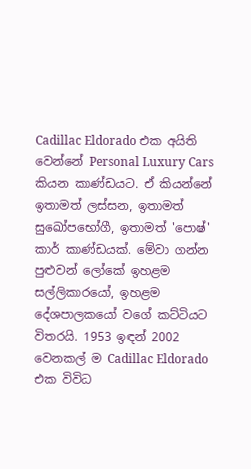Cadillac Eldorado එක අයිති වෙන්නේ Personal Luxury Cars කියන කාණ්ඩයට. ඒ කියන්නේ ඉතාමත් ලස්සන, ඉතාමත් සුඛෝපභෝගී, ඉතාමත් 'පොෂ්' කාර් කාණ්ඩයක්. මේවා ගන්න පුළුවන් ලෝකේ ඉහළම සල්ලිකාරයෝ, ඉහළම දේශපාලකයෝ වගේ කට්ටියට විතරයි. 1953 ඉඳන් 2002 වෙනකල් ම Cadillac Eldorado එක විවිධ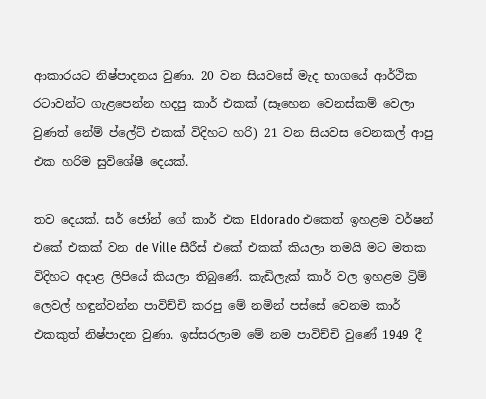ආකාරයට නිෂ්පාදනය වුණා. 20 වන සියවසේ මැද භාගයේ ආර්ථික රටාවන්ට ගැළපෙන්න හදපු කාර් එකක් (සෑහෙන වෙනස්කම් වෙලා වුණත් නේම් ප්ලේට් එකක් විදිහට හරි) 21 වන සියවස වෙනකල් ආපු එක හරිම සුවිශේෂී දෙයක්.

තව දෙයක්. සර් ජෝන් ගේ කාර් එක Eldorado එකෙත් ඉහළම වර්ෂන් එකේ එකක් වන de Ville සීරීස් එකේ එකක් කියලා තමයි මට මතක විදිහට අදාළ ලිපියේ කියලා තිබුණේ. කැඩිලැක් කාර් වල ඉහළම ට්‍රිම් ලෙවල් හඳුන්වන්න පාවිච්චි කරපු මේ නමින් පස්සේ වෙනම කාර් එකකුත් නිෂ්පාදන වුණා. ඉස්සරලාම මේ නම පාවිච්චි වුණේ 1949 දී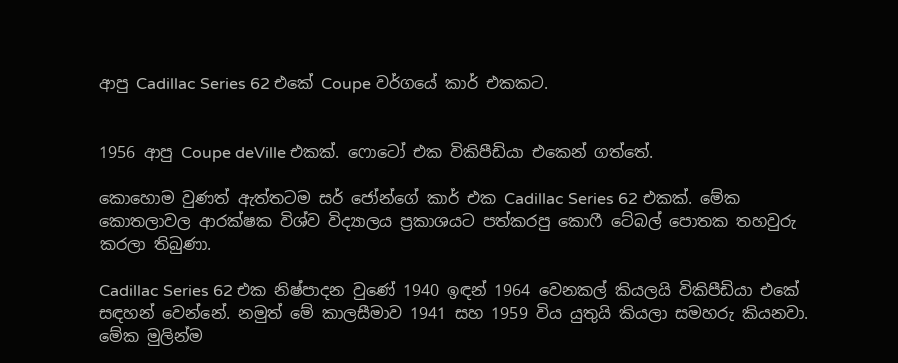ආපු Cadillac Series 62 එකේ Coupe වර්ගයේ කාර් එකකට.


1956 ආපු Coupe deVille එකක්. ෆොටෝ එක විකිපීඩියා එකෙන් ගත්තේ.

කොහොම වුණත් ඇත්තටම සර් ජෝන්ගේ කාර් එක Cadillac Series 62 එකක්. මේක කොතලාවල ආරක්ෂක විශ්ව විද්‍යාලය ප්‍රකාශයට පත්කරපු කොෆී ටේබල් පොතක තහවුරු කරලා තිබුණා.

Cadillac Series 62 එක නිෂ්පාදන වුණේ 1940 ඉඳන් 1964 වෙනකල් කියලයි විකිපීඩියා එකේ සඳහන් වෙන්නේ. නමුත් මේ කාලසීමාව 1941 සහ 1959 විය යුතුයි කියලා සමහරු කියනවා. මේක මුලින්ම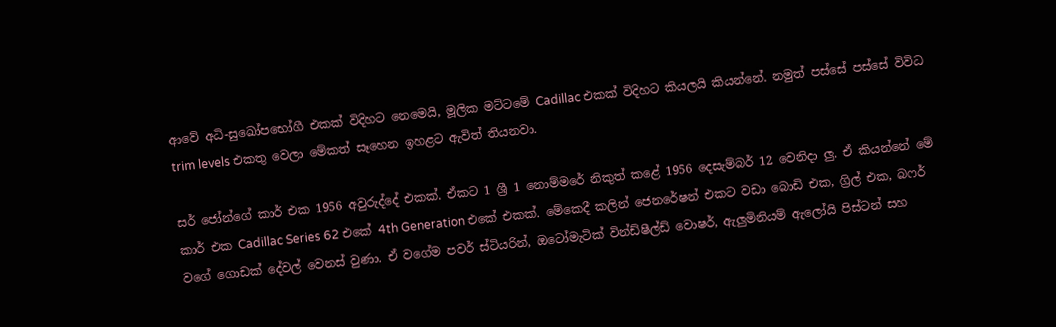ආවේ අධි-සුඛෝපභෝගී එකක් විදිහට නෙමෙයි, මූලික මට්ටමේ Cadillac එකක් විදිහට කියලයි කියන්නේ. නමුත් පස්සේ පස්සේ විවිධ trim levels එකතු වෙලා මේකත් සෑහෙන ඉහළට ඇවිත් තියනවා.

සර් ජෝන්ගේ කාර් එක 1956 අවුරුද්දේ එකක්. ඒකට 1 ශ්‍රී 1 නොම්මරේ නිකුත් කළේ 1956 දෙසැම්බර් 12 වෙනිදා ලු. ඒ කියන්නේ මේ කාර් එක Cadillac Series 62 එකේ 4th Generation එකේ එකක්. මේකෙදී කලින් ජෙනරේෂන් එකට වඩා බොඩි එක, ග්‍රිල් එක, බෆර් වගේ ගොඩක් දේවල් වෙනස් වුණා. ඒ වගේම පවර් ස්ටියරින්, ඔටෝමැටික් වින්ඩ්ෂීල්ඩ් වොෂර්, ඇලුමිනියම් ඇලෝයි පිස්ටන් සහ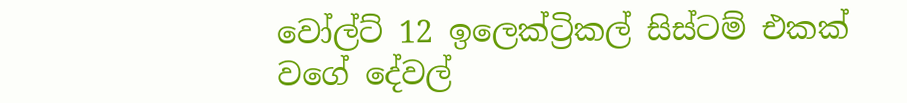වෝල්ට් 12 ඉලෙක්ට්‍රිකල් සිස්ටම් එකක් වගේ දේවල්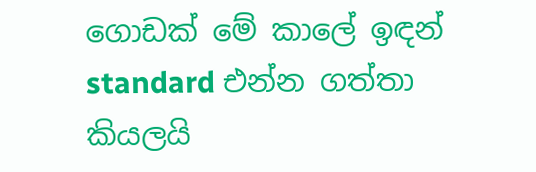ගොඩක් මේ කාලේ ඉඳන් standard එන්න ගත්තා කියලයි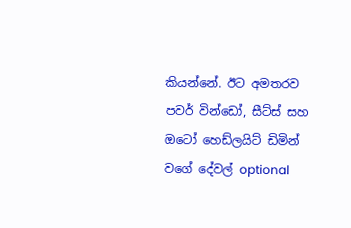කියන්නේ. ඊට අමතරව පවර් වින්ඩෝ, සීට්ස් සහ ඔටෝ හෙඩ්ලයිට් ඩිමින් වගේ දේවල් optional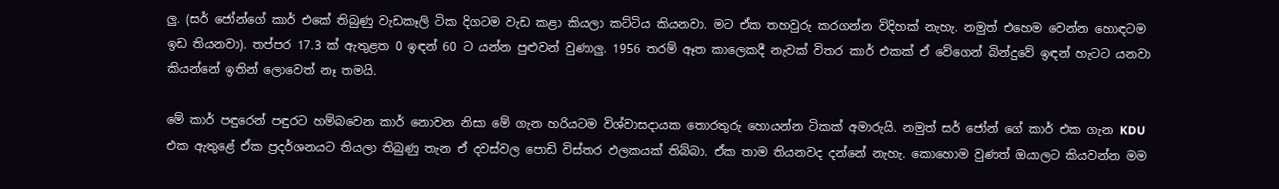ලු. (සර් ජෝන්ගේ කාර් එකේ තිබුණු වැඩකෑලි ටික දිගටම වැඩ කළා කියලා කට්ටිය කියනවා. මට ඒක තහවුරු කරගන්න විදිහක් නැහැ. නමුත් එහෙම වෙන්න හොඳටම ඉඩ තියනවා). තප්පර 17.3 ක් ඇතුළත 0 ඉඳන් 60 ට යන්න පුළුවන් වුණාලු. 1956 තරම් ඈත කාලෙකදී නැවක් විතර කාර් එකක් ඒ වේගෙන් බින්දුවේ ඉඳන් හැටට යනවා කියන්නේ ඉතින් ලොවෙත් නෑ තමයි.

මේ කාර් පඳුරෙන් පඳුරට හම්බවෙන කාර් නොවන නිසා මේ ගැන හරියටම විශ්වාසදායක තොරතුරු හොයන්න ටිකක් අමාරුයි. නමුත් සර් ජෝන් ගේ කාර් එක ගැන KDU එක ඇතුළේ ඒක ප්‍රදර්ශනයට තියලා තිබුණු තැන ඒ දවස්වල පොඩි විස්තර ඵලකයක් තිබ්බා. ඒක තාම තියනවද දන්නේ නැහැ. කොහොම වුණත් ඔයාලට කියවන්න මම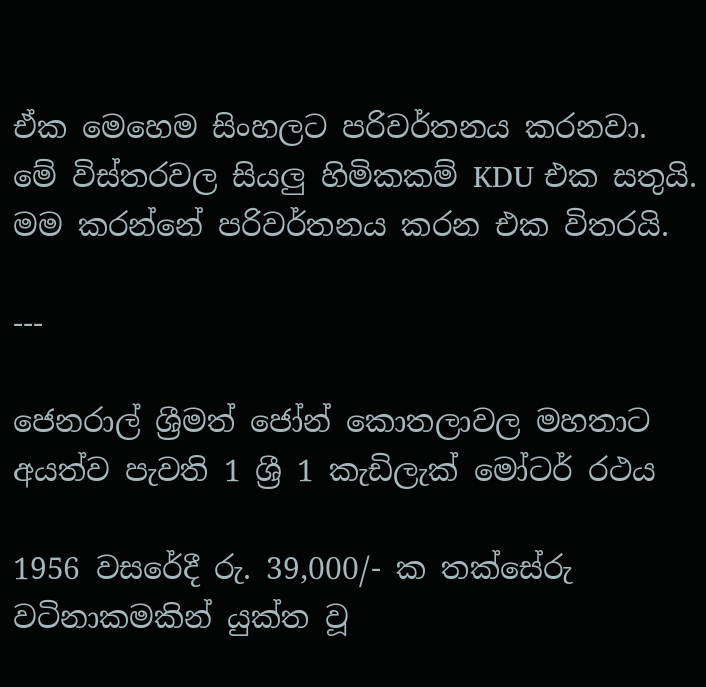ඒක මෙහෙම සිංහලට පරිවර්තනය කරනවා. මේ විස්තරවල සියලු හිමිකකම් KDU එක සතුයි. මම කරන්නේ පරිවර්තනය කරන එක විතරයි.

---

ජෙනරාල් ශ්‍රීමත් ජෝන් කොතලාවල මහතාට අයත්ව පැවති 1 ශ්‍රී 1 කැඩිලැක් මෝටර් රථය

1956 වසරේදී රු. 39,000/- ක තක්සේරු වටිනාකමකින් යුක්ත වූ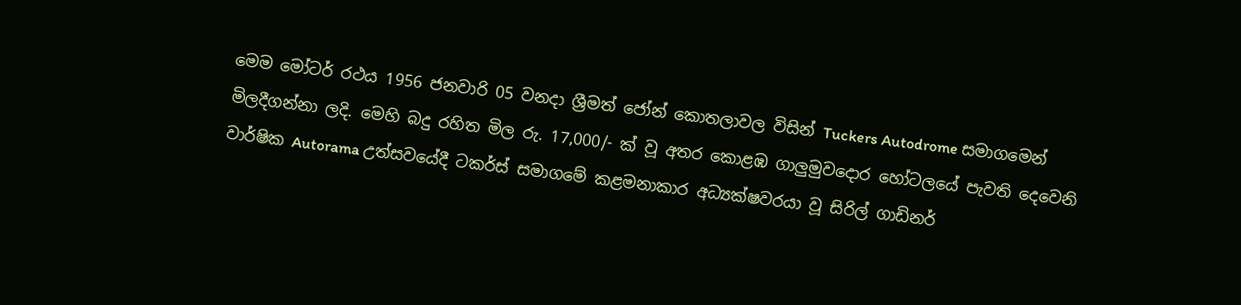මෙම මෝටර් රථය 1956 ජනවාරි 05 වනදා ශ්‍රීමත් ජෝන් කොතලාවල විසින් Tuckers Autodrome සමාගමෙන් මිලදීගන්නා ලදි. මෙහි බදු රහිත මිල රු. 17,000/- ක් වූ අතර කොළඹ ගාලුමුවදොර හෝටලයේ පැවති දෙවෙනි වාර්ෂික Autorama උත්සවයේදී ටකර්ස් සමාගමේ කළමනාකාර අධ්‍යක්ෂවරයා වූ සිරිල් ගාඩිනර්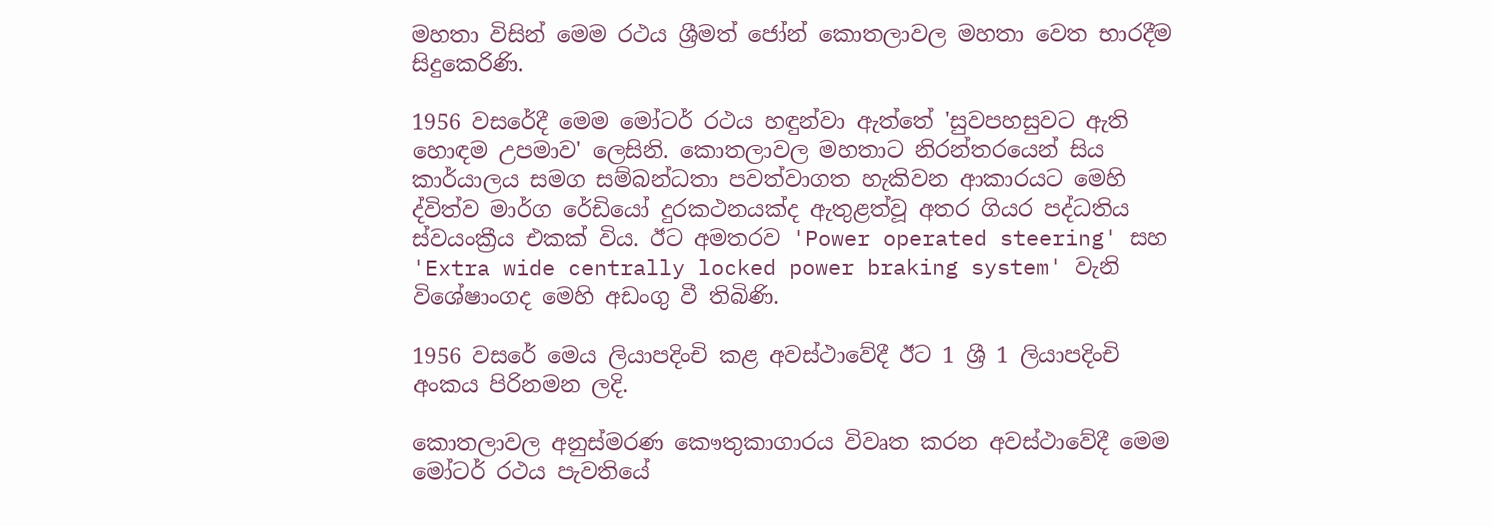මහතා විසින් මෙම රථය ශ්‍රීමත් ජෝන් කොතලාවල මහතා වෙත භාරදීම සිදුකෙරිණි.

1956 වසරේදී මෙම මෝටර් රථය හඳුන්වා ඇත්තේ 'සුවපහසුවට ඇති හොඳම උපමාව' ලෙසිනි. කොතලාවල මහතාට නිරන්තරයෙන් සිය කාර්යාලය සමග සම්බන්ධතා පවත්වාගත හැකිවන ආකාරයට මෙහි ද්විත්ව මාර්ග රේඩියෝ දුරකථනයක්ද ඇතුළත්වූ අතර ගියර පද්ධතිය ස්වයංක්‍රීය එකක් විය. ඊට අමතරව 'Power operated steering' සහ 'Extra wide centrally locked power braking system' වැනි විශේෂාංගද මෙහි අඩංගු වී තිබිණි.

1956 වසරේ මෙය ලියාපදිංචි කළ අවස්ථාවේදී ඊට 1 ශ්‍රී 1 ලියාපදිංචි අංකය පිරිනමන ලදි.

කොතලාවල අනුස්මරණ කෞතුකාගාරය විවෘත කරන අවස්ථාවේදී මෙම මෝටර් රථය පැවතියේ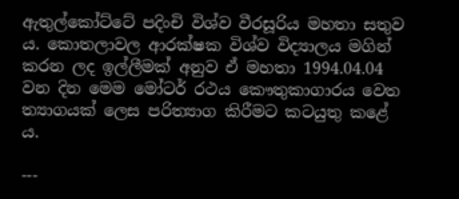ඇතුල්කෝට්ටේ පදිංචි විශ්ව වීරසූරිය මහතා සතුව ය. කොතලාවල ආරක්ෂක විශ්ව විද්‍යාලය මගින් කරන ලද ඉල්ලීමක් අනුව ඒ මහතා 1994.04.04 වන දින මෙම මෝටර් රථය කෞතුකාගාරය වෙත ත්‍යාගයක් ලෙස පරිත්‍යාග කිරීමට කටයුතු කළේ ය.

---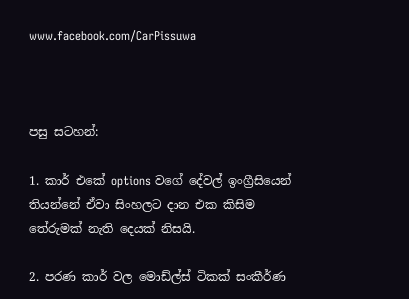www.facebook.com/CarPissuwa



පසු සටහන්:

1. කාර් එකේ options වගේ දේවල් ඉංග්‍රීසියෙන් තියන්නේ ඒවා සිංහලට දාන එක කිසිම තේරුමක් නැති දෙයක් නිසයි.

2. පරණ කාර් වල මොඩ්ල්ස් ටිකක් සංකීර්ණ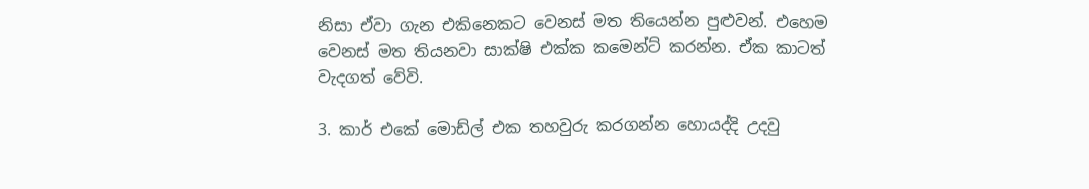නිසා ඒවා ගැන එකිනෙකට වෙනස් මත තියෙන්න පුළුවන්. එහෙම වෙනස් මත තියනවා සාක්ෂි එක්ක කමෙන්ට් කරන්න. ඒක කාටත් වැදගත් වේවි.

3. කාර් එකේ මොඩ්ල් එක තහවුරු කරගන්න හොයද්දි උදවු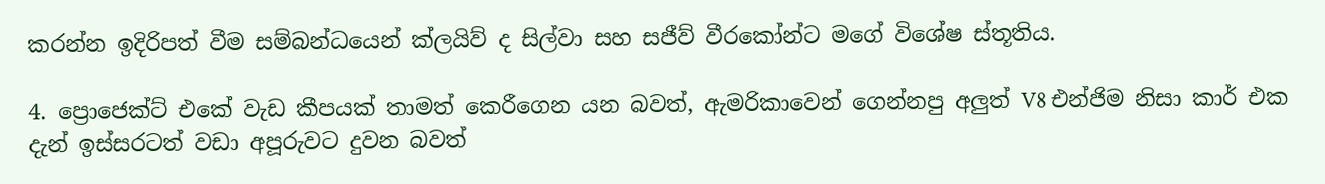කරන්න ඉදිරිපත් වීම සම්බන්ධයෙන් ක්ලයිව් ද සිල්වා සහ සජීව් වීරකෝන්ට මගේ විශේෂ ස්තූතිය.

4. ප්‍රොජෙක්ට් එකේ වැඩ කීපයක් තාමත් කෙරීගෙන යන බවත්, ඇමරිකාවෙන් ගෙන්නපු අලුත් V8 එන්ජිම නිසා කාර් එක දැන් ඉස්සරටත් වඩා අපූරුවට දුවන බවත්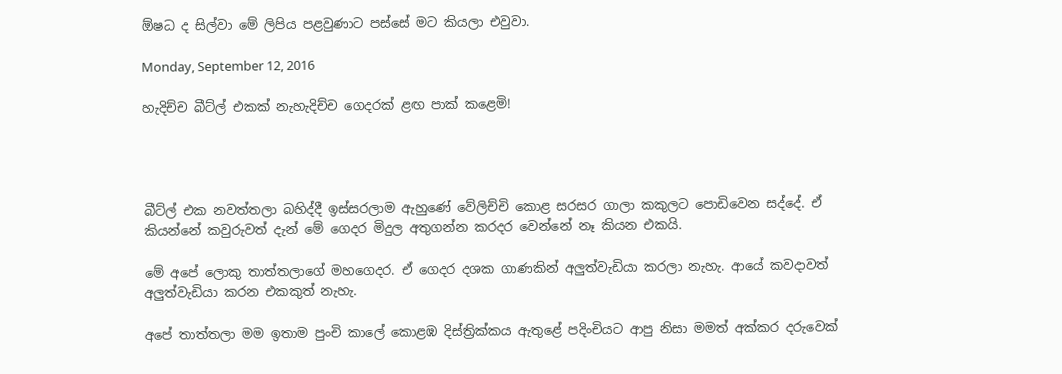ඕෂධ ද සිල්වා මේ ලිපිය පළවුණාට පස්සේ මට කියලා එවුවා.

Monday, September 12, 2016

හැදිච්ච බීට්ල් එකක් නැහැදිච්ච ගෙදරක් ළඟ පාක් කළෙමි!




බීට්ල් එක නවත්තලා බහිද්දී ඉස්සරලාම ඇහුණේ වේලිච්චි කොළ සරසර ගාලා කකුලට පොඩිවෙන සද්දේ. ඒ කියන්නේ කවුරුවත් දැන් මේ ගෙදර මිදුල අතුගන්න කරදර වෙන්නේ නෑ කියන එකයි.

මේ අපේ ලොකු තාත්තලාගේ මහගෙදර. ඒ ගෙදර දශක ගාණකින් අලුත්වැඩියා කරලා නැහැ. ආයේ කවදාවත් අලුත්වැඩියා කරන එකකුත් නැහැ.

අපේ තාත්තලා මම ඉතාම පුංචි කාලේ කොළඹ දිස්ත්‍රික්කය ඇතුළේ පදිංචියට ආපු නිසා මමත් අක්කර දරුවෙක්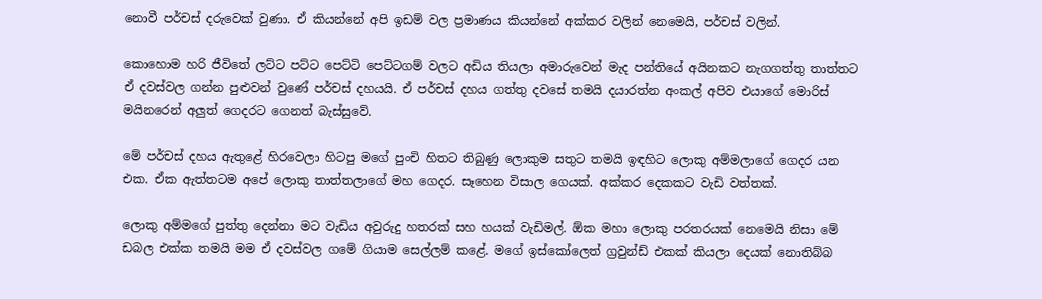නොවී පර්චස් දරුවෙක් වුණා. ඒ කියන්නේ අපි ඉඩම් වල ප්‍රමාණය කියන්නේ අක්කර වලින් නෙමෙයි, පර්චස් වලින්.

කොහොම හරි ජීවිතේ ලට්ට පට්ට පෙට්ටි පෙට්ටගම් වලට අඩිය තියලා අමාරුවෙන් මැද පන්තියේ අයිනකට නැගගත්තු තාත්තට ඒ දවස්වල ගන්න පුළුවන් වුණේ පර්චස් දහයයි. ඒ පර්චස් දහය ගත්තු දවසේ තමයි දයාරත්න අංකල් අපිව එයාගේ මොරිස් මයිනරෙන් අලුත් ගෙදරට ගෙනත් බැස්සුවේ.

මේ පර්චස් දහය ඇතුළේ හිරවෙලා හිටපු මගේ පුංචි හිතට තිබුණු ලොකුම සතුට තමයි ඉඳහිට ලොකු අම්මලාගේ ගෙදර යන එක. ඒක ඇත්තටම අපේ ලොකු තාත්තලාගේ මහ ගෙදර. සෑහෙන විසාල ගෙයක්. අක්කර දෙකකට වැඩි වත්තක්.

ලොකු අම්මගේ පුත්තු දෙන්නා මට වැඩිය අවුරුදු හතරක් සහ හයක් වැඩිමල්. ඕක මහා ලොකු පරතරයක් නෙමෙයි නිසා මේ ඩබල එක්ක තමයි මම ඒ දවස්වල ගමේ ගියාම සෙල්ලම් කළේ. මගේ ඉස්කෝලෙත් ග්‍රවුන්ඩ් එකක් කියලා දෙයක් නොතිබ්බ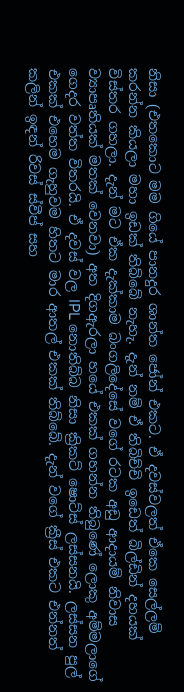නිසා (එතකොට මම ගියේ පානදුර ශාන්ත ජෝන් එකට. ඒ දවස්වලත් ඒකෙ සෙල්ලම් කරන්න කියලා මහා ඉඩක් තිබ්බේ නැහැ. දැන් නම් ඒ තිබිච්චි ඉඩෙත් බිල්ඩින් දහයක් විස්තර ගහලා. දැන් මට ඒක දැක්කාම බංගලිදේසේ වගේ රටක අඩු ආදායම් නිවාස ව්‍යාපෘතියක් මතක් වෙනවා) අත දිගඇරලා හයේ එකක් ගහන්න තිබුණේ ලොකු අම්මලාගේ ගෙදර වත්ත විතරයි. ඒ දවස් වල IPL නොතිබ්බ නිසා ක්‍රිකට් ෂොට්ස් ලස්සනයි. ලස්සන පුල් එකක් එහෙම ගැහුවම හිතට මාර ආතල් එකක් තිබ්බේ. දැන් වගේ ක්‍රීස් එකට එන්නත් කලින් ඉඳන් රිවස් ස්වීප් සහ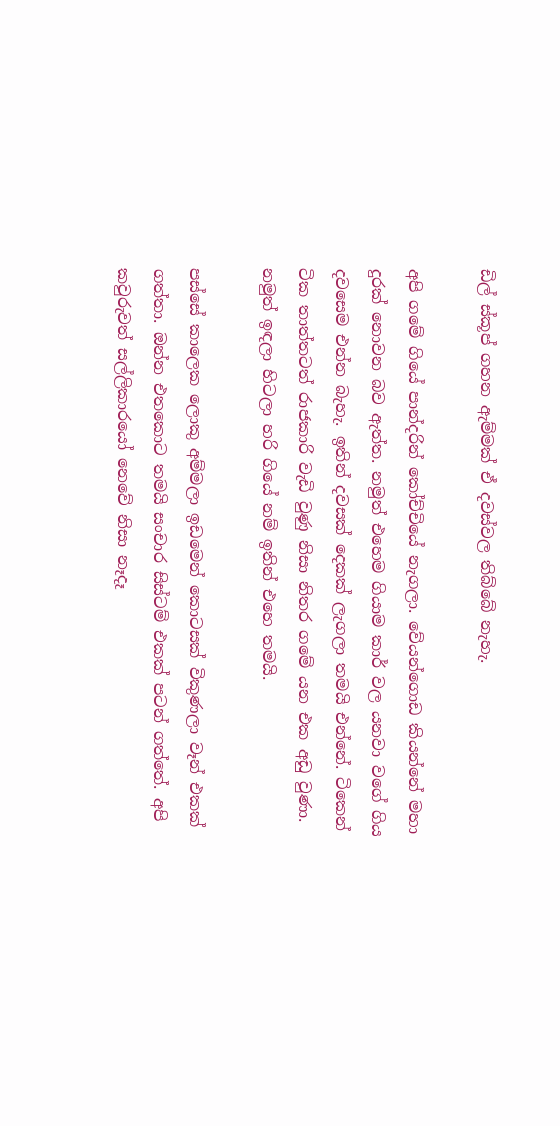ඩිල් ස්කූප් ගහන ඇම්මක් ඒ දවස්වල තිබ්බේ නැහැ.

අපි ගමේ ගියේ පාන්දරින් කෝච්චියේ නැගලා. වේයන්ගොඩ කියන්නේ මහා දුරක් නොවන බව ඇත්ත. නමුත් එහෙම ගියාම කාර් වල යනවා වගේ ගිය දවසෙම එන්න බැහැ. ඉතින් දවසක් දෙකක් ලැගලා තමයි එන්නේ. ටිකෙන් ටික තාත්තටත් රාජකාරි වැඩි වුණු නිසා නිතර ගමේ යන එක අඩු වුණා. නමුත් ඉඳලා හිටලා හරි ගියේ නම් ඉතින් එහෙ තමයි.

පස්සේ කාලෙක ලොකු අම්මලා ඉඩමෙන් කොටසක් විකුණලා වෑන් එකක් ගත්තා. ඔන්න එතකොට තමයි සංචාර සිස්ටම් එකක් පටන් ගත්තේ. අපි කවුරුවත් සල්ලිකාරයෝ නෙවේ නිසා නෑදෑ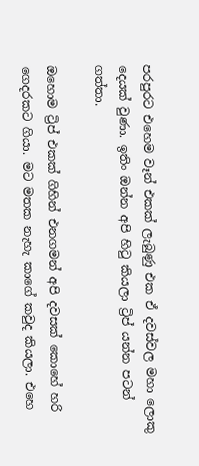පරපුරට එහෙම වෑන් එකක් ලැබුණු එක ඒ දවස්වල මහා ලොකු දෙයක් වුණා. ඉතිං ඔන්න අපි හිටු කියලා ට්‍රිප් යන්න පටන් ගත්තා.

ඔහොම ට්‍රිප් එකක් ගිහින් එනගමන් අපි දවසක් කොහේ හරි ගෙදරකට ගියා. මට මතක නැහැ කාගේ කවුද කියලා. එහෙ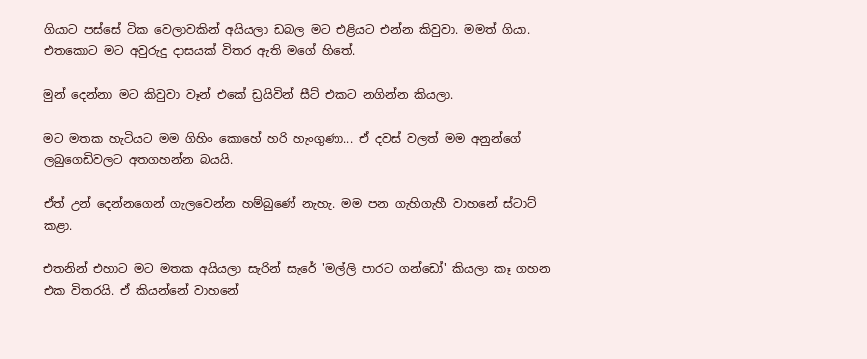ගියාට පස්සේ ටික වෙලාවකින් අයියලා ඩබල මට එළියට එන්න කිවුවා. මමත් ගියා. එතකොට මට අවුරුදු දාසයක් විතර ඇති මගේ හිතේ.

මුන් දෙන්නා මට කිවුවා වෑන් එකේ ඩ්‍රයිවින් සීට් එකට නගින්න කියලා.

මට මතක හැටියට මම ගිහිං කොහේ හරි හැංගුණා... ඒ දවස් වලත් මම අනුන්ගේ ලබුගෙඩිවලට අතගහන්න බයයි.

ඒත් උන් දෙන්නගෙන් ගැලවෙන්න හම්බුණේ නැහැ. මම පන ගැහිගැහී වාහනේ ස්ටාට් කළා.

එතනින් එහාට මට මතක අයියලා සැරින් සැරේ 'මල්ලි පාරට ගන්ඩෝ' කියලා කෑ ගහන එක විතරයි. ඒ කියන්නේ වාහනේ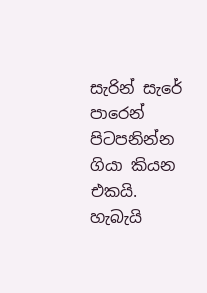සැරින් සැරේ පාරෙන් පිටපනින්න ගියා කියන එකයි. හැබැයි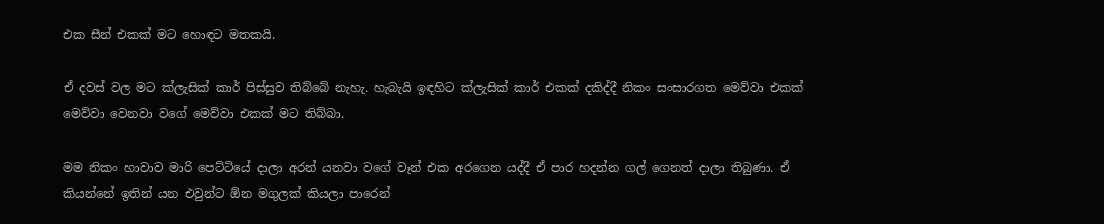එක සීන් එකක් මට හොඳට මතකයි.

ඒ දවස් වල මට ක්ලැසික් කාර් පිස්සුව තිබ්බේ නැහැ. හැබැයි ඉඳහිට ක්ලැසික් කාර් එකක් දකිද්දී නිකං සංසාරගත මෙව්වා එකක් මෙව්වා වෙනවා වගේ මෙව්වා එකක් මට තිබ්බා.

මම නිකං හාවාව මාරි පෙට්ටියේ දාලා අරන් යනවා වගේ වෑන් එක අරගෙන යද්දී ඒ පාර හදන්න ගල් ගෙනත් දාලා තිබුණා. ඒ කියන්නේ ඉතින් යන එවුන්ට ඕන මගුලක් කියලා පාරෙන්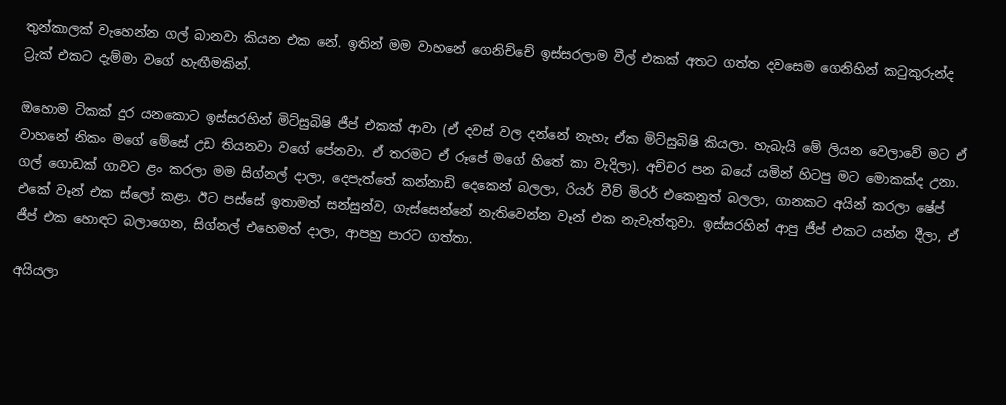තුන්කාලක් වැහෙන්න ගල් බානවා කියන එක නේ. ඉතින් මම වාහනේ ගෙනිච්චේ ඉස්සරලාම වීල් එකක් අතට ගත්ත දවසෙම ගෙනිහින් කටුකුරුන්ද ට්‍රැක් එකට දැම්මා වගේ හැඟීමකින්.

ඔහොම ටිකක් දුර යනකොට ඉස්සරහින් මිට්සුබිෂි ජීප් එකක් ආවා (ඒ දවස් වල දන්නේ නැහැ ඒක මිට්සුබිෂි කියලා. හැබැයි මේ ලියන වෙලාවේ මට ඒ වාහනේ නිකං මගේ මේසේ උඩ තියනවා වගේ පේනවා. ඒ තරමට ඒ රූපේ මගේ හිතේ කා වැදිලා). අච්චර පන බයේ යමින් හිටපු මට මොකක්ද උනා. ගල් ගොඩක් ගාවට ළං කරලා මම සිග්නල් දාලා, දෙපැත්තේ කන්නාඩි දෙකෙන් බලලා, රියර් වීව් මිරර් එකෙනුත් බලලා, ගානකට අයින් කරලා ෂේප් එකේ වෑන් එක ස්ලෝ කළා. ඊට පස්සේ ඉතාමත් සන්සුන්ව, ගැස්සෙන්නේ නැතිවෙන්න වෑන් එක නැවැත්තුවා. ඉස්සරහින් ආපු ජීප් එකට යන්න දීලා, ඒ ජීප් එක හොඳට බලාගෙන, සිග්නල් එහෙමත් දාලා, ආපහු පාරට ගත්තා.

අයියලා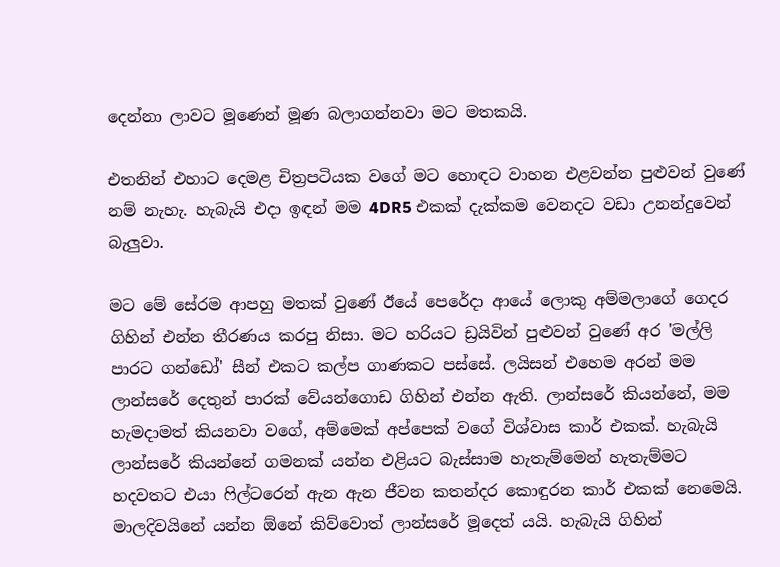දෙන්නා ලාවට මූණෙන් මූණ බලාගන්නවා මට මතකයි.

එතනින් එහාට දෙමළ චිත්‍රපටියක වගේ මට හොඳට වාහන එළවන්න පුළුවන් වුණේ නම් නැහැ. හැබැයි එදා ඉඳන් මම 4DR5 එකක් දැක්කම වෙනදට වඩා උනන්දුවෙන් බැලුවා.

මට මේ සේරම ආපහු මතක් වුණේ ඊයේ පෙරේදා ආයේ ලොකු අම්මලාගේ ගෙදර ගිහින් එන්න තීරණය කරපු නිසා. මට හරියට ඩ්‍රයිවින් පුළුවන් වුණේ අර 'මල්ලි පාරට ගන්ඩෝ' සීන් එකට කල්ප ගාණකට පස්සේ. ලයිසන් එහෙම අරන් මම ලාන්සරේ දෙතුන් පාරක් වේයන්ගොඩ ගිහින් එන්න ඇති. ලාන්සරේ කියන්නේ, මම හැමදාමත් කියනවා වගේ, අම්මෙක් අප්පෙක් වගේ විශ්වාස කාර් එකක්. හැබැයි ලාන්සරේ කියන්නේ ගමනක් යන්න එළියට බැස්සාම හැතැම්මෙන් හැතැම්මට හදවතට එයා ෆිල්ටරෙන් ඇන ඇන ජීවන කතන්දර කොඳුරන කාර් එකක් නෙමෙයි. මාලදිවයිනේ යන්න ඕනේ කිව්වොත් ලාන්සරේ මූදෙත් යයි. හැබැයි ගිහින්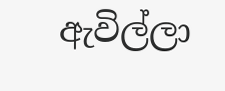ඇවිල්ලා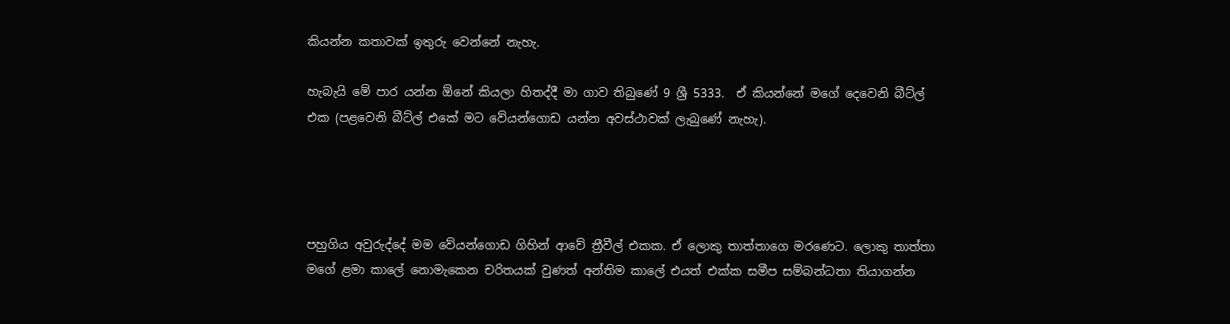කියන්න කතාවක් ඉතුරු වෙන්නේ නැහැ.

හැබැයි මේ පාර යන්න ඕනේ කියලා හිතද්දී මා ගාව තිබුණේ 9 ශ්‍රී 5333.  ඒ කියන්නේ මගේ දෙවෙනි බීට්ල් එක (පළවෙනි බීට්ල් එකේ මට වේයන්ගොඩ යන්න අවස්ථාවක් ලැබුණේ නැහැ).




පහුගිය අවුරුද්දේ මම වේයන්ගොඩ ගිහින් ආවේ ත්‍රීවීල් එකක. ඒ ලොකු තාත්තාගෙ මරණෙට. ලොකු තාත්තා මගේ ළමා කාලේ නොමැකෙන චරිතයක් වුණත් අන්තිම කාලේ එයත් එක්ක සමීප සම්බන්ධතා තියාගන්න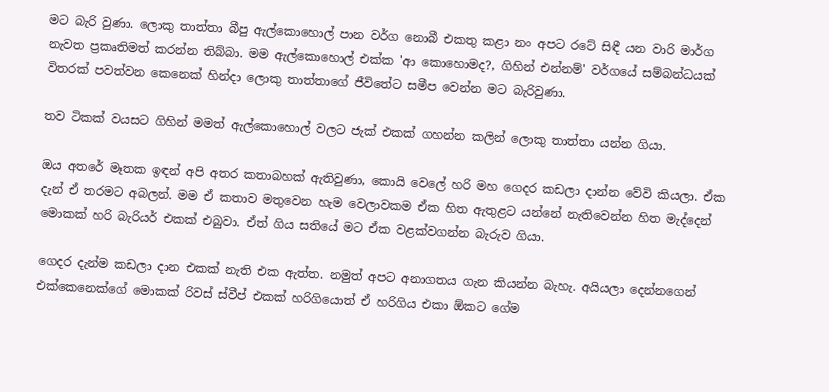මට බැරි වුණා. ලොකු තාත්තා බීපු ඇල්කොහොල් පාන වර්ග නොබී එකතු කළා නං අපට රටේ සිඳී යන වාරි මාර්ග නැවත ප්‍රකෘතිමත් කරන්න තිබ්බා. මම ඇල්කොහොල් එක්ක 'ආ කොහොමද?, ගිහින් එන්නම්' වර්ගයේ සම්බන්ධයක් විතරක් පවත්වන කෙනෙක් හින්දා ලොකු තාත්තාගේ ජීවිතේට සමීප වෙන්න මට බැරිවුණා.

තව ටිකක් වයසට ගිහින් මමත් ඇල්කොහොල් වලට ජැක් එකක් ගහන්න කලින් ලොකු තාත්තා යන්න ගියා.

ඔය අතරේ මෑතක ඉඳන් අපි අතර කතාබහක් ඇතිවුණා, කොයි වෙලේ හරි මහ ගෙදර කඩලා දාන්න වේවි කියලා. ඒක දැන් ඒ තරමට අබලන්. මම ඒ කතාව මතුවෙන හැම වෙලාවකම ඒක හිත ඇතුළට යන්නේ නැතිවෙන්න හිත මැද්දෙන් මොකක් හරි බැරියර් එකක් එබුවා. ඒත් ගිය සතියේ මට ඒක වළක්වගන්න බැරුව ගියා.

ගෙදර දැන්ම කඩලා දාන එකක් නැති එක ඇත්ත. නමුත් අපට අනාගතය ගැන කියන්න බැහැ. අයියලා දෙන්නගෙන් එක්කෙනෙක්ගේ මොකක් රිවස් ස්වීප් එකක් හරිගියොත් ඒ හරිගිය එකා ඕකට ගේම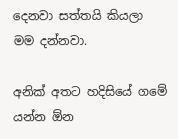දෙනවා සත්තයි කියලා මම දන්නවා.

අනික් අතට හදිසියේ ගමේ යන්න ඕන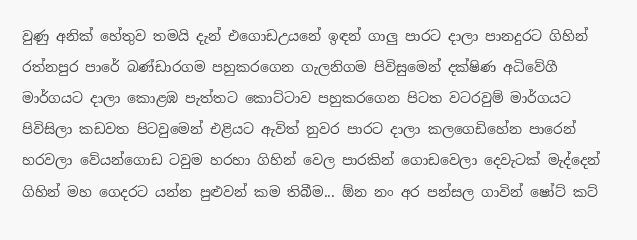වුණු අනික් හේතුව තමයි දැන් එගොඩඋයනේ ඉඳන් ගාලු පාරට දාලා පානදුරට ගිහින් රත්නපුර පාරේ බණ්ඩාරගම පහුකරගෙන ගැලනිගම පිවිසුමෙන් දක්ෂිණ අධිවේගී මාර්ගයට දාලා කොළඹ පැත්තට කොට්ටාව පහුකරගෙන පිටත වටරවුම් මාර්ගයට පිවිසිලා කඩවත පිටවුමෙන් එළියට ඇවිත් නුවර පාරට දාලා කලගෙඩිහේන පාරෙන් හරවලා වේයන්ගොඩ ටවුම හරහා ගිහින් වෙල පාරකින් ගොඩවෙලා දෙවැටක් මැද්දෙන් ගිහින් මහ ගෙදරට යන්න පුළුවන් කම තිබීම... ඕන නං අර පන්සල ගාවින් ෂෝට් කට්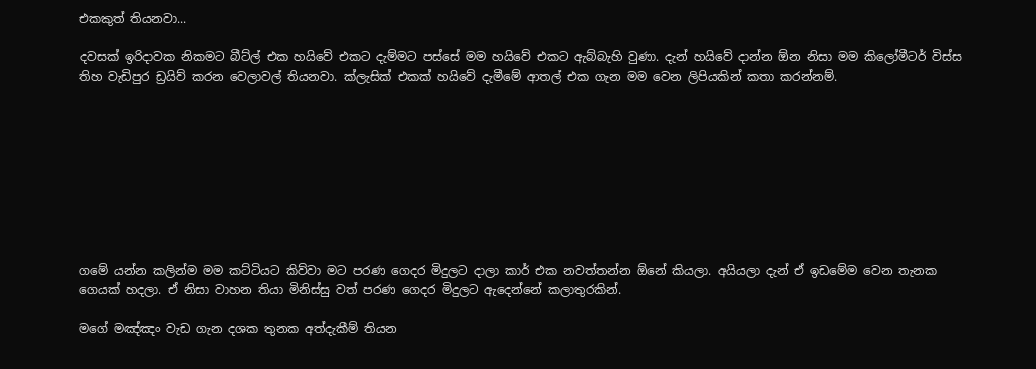එකකුත් තියනවා...

දවසක් ඉරිදාවක නිකමට බීට්ල් එක හයිවේ එකට දැම්මට පස්සේ මම හයිවේ එකට ඇබ්බැහි වුණා. දැන් හයිවේ දාන්න ඕන නිසා මම කිලෝමීටර් විස්ස තිහ වැඩිපුර ඩ්‍රයිව් කරන වෙලාවල් තියනවා. ක්ලැසික් එකක් හයිවේ දැමීමේ ආතල් එක ගැන මම වෙන ලිපියකින් කතා කරන්නම්.









ගමේ යන්න කලින්ම මම කට්ටියට කිව්වා මට පරණ ගෙදර මිදුලට දාලා කාර් එක නවත්තන්න ඕනේ කියලා. අයියලා දැන් ඒ ඉඩමේම වෙන තැනක ගෙයක් හදලා. ඒ නිසා වාහන තියා මිනිස්සු වත් පරණ ගෙදර මිදුලට ඇදෙන්නේ කලාතුරකින්.

මගේ මඤ්ඤං වැඩ ගැන දශක තුනක අත්දැකීම් තියන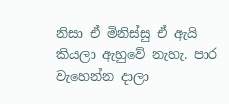නිසා ඒ මිනිස්සු ඒ ඇයි කියලා ඇහුවේ නැහැ. පාර වැහෙන්න දාලා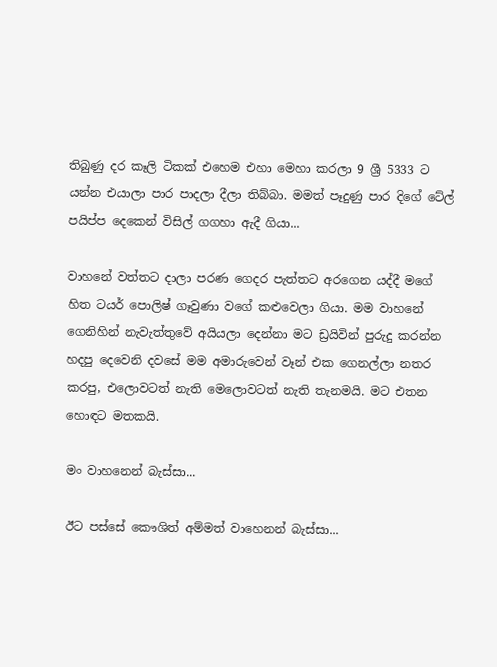තිබුණු දර කෑලි ටිකක් එහෙම එහා මෙහා කරලා 9 ශ්‍රී 5333 ට යන්න එයාලා පාර පාදලා දීලා තිබ්බා. මමත් පෑදුණු පාර දිගේ ටේල් පයිප්ප දෙකෙන් විසිල් ගගහා ඇදී ගියා...

වාහනේ වත්තට දාලා පරණ ගෙදර පැත්තට අරගෙන යද්දී මගේ හිත ටයර් පොලිෂ් ගෑවුණා වගේ කළුවෙලා ගියා. මම වාහනේ ගෙනිහින් නැවැත්තුවේ අයියලා දෙන්නා මට ඩ්‍රයිවින් පුරුදු කරන්න හදපු දෙවෙනි දවසේ මම අමාරුවෙන් වෑන් එක ගෙනල්ලා නතර කරපු, එලොවටත් නැති මෙලොවටත් නැති තැනමයි. මට එතන හොඳට මතකයි.

මං වාහනෙන් බැස්සා...

ඊට පස්සේ කෞශිත් අම්මත් වාහෙනන් බැස්සා...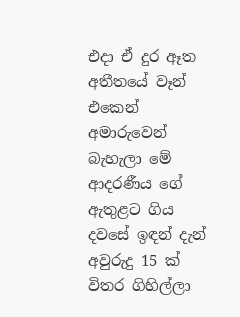එදා ඒ දුර ඈත අතීතයේ වෑන් එකෙන් අමාරුවෙන් බැහැලා මේ ආදරණීය ගේ ඇතුළට ගිය දවසේ ඉඳන් දැන් අවුරුදු 15 ක් විතර ගිහිල්ලා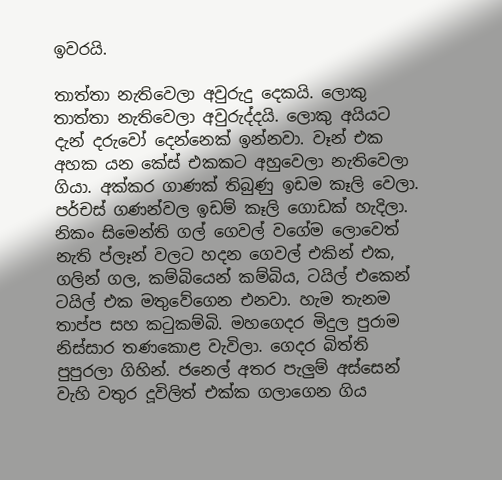ඉවරයි.

තාත්තා නැතිවෙලා අවුරුදු දෙකයි. ලොකු තාත්තා නැතිවෙලා අවුරුද්දයි. ලොකු අයියට දැන් දරුවෝ දෙන්නෙක් ඉන්නවා. වෑන් එක අහක යන කේස් එකකට අහුවෙලා නැතිවෙලා ගියා. අක්කර ගාණක් තිබුණු ඉඩම කෑලි වෙලා. පර්චස් ගණන්වල ඉඩම් කෑලි ගොඩක් හැදිලා. නිකං සිමෙන්ති ගල් ගෙවල් වගේම ලොවෙත් නැති ප්ලෑන් වලට හදන ගෙවල් එකින් එක, ගලින් ගල, කම්බියෙන් කම්බිය, ටයිල් එකෙන් ටයිල් එක මතුවේගෙන එනවා. හැම තැනම තාප්ප සහ කටුකම්බි. මහගෙදර මිදුල පුරාම නිස්සාර තණකොළ වැවිලා. ගෙදර බිත්ති පුපුරලා ගිහින්. ජනෙල් අතර පැලුම් අස්සෙන් වැහි වතුර දූවිලිත් එක්ක ගලාගෙන ගිය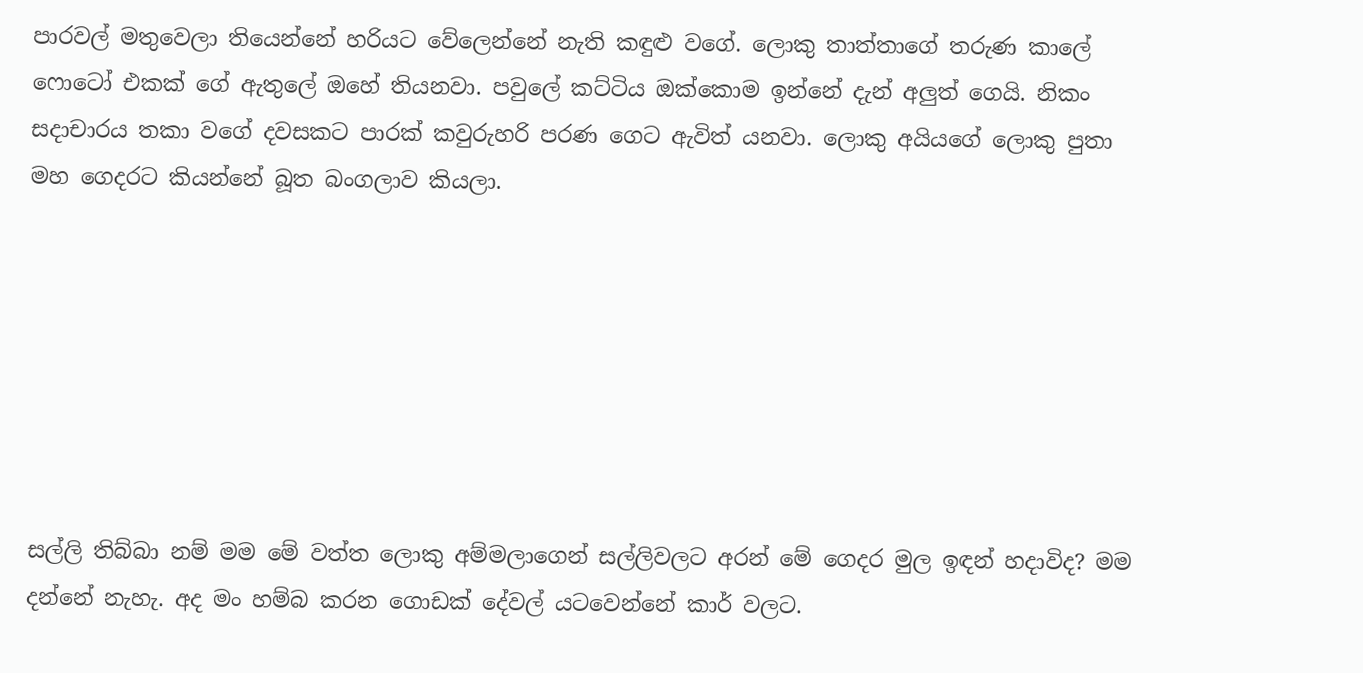පාරවල් මතුවෙලා තියෙන්නේ හරියට වේලෙන්නේ නැති කඳුළු වගේ. ලොකු තාත්තාගේ තරුණ කාලේ ෆොටෝ එකක් ගේ ඇතුලේ ඔහේ තියනවා. පවුලේ කට්ටිය ඔක්කොම ඉන්නේ දැන් අලුත් ගෙයි. නිකං සදාචාරය තකා වගේ දවසකට පාරක් කවුරුහරි පරණ ගෙට ඇවිත් යනවා. ලොකු අයියගේ ලොකු පුතා මහ ගෙදරට කියන්නේ බූත බංගලාව කියලා.







සල්ලි තිබ්බා නම් මම මේ වත්ත ලොකු අම්මලාගෙන් සල්ලිවලට අරන් මේ ගෙදර මුල ඉඳන් හදාවිද? මම දන්නේ නැහැ. අද මං හම්බ කරන ගොඩක් දේවල් යටවෙන්නේ කාර් වලට.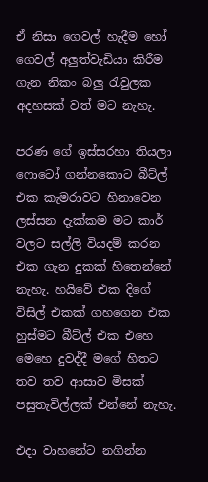ඒ නිසා ගෙවල් හැදීම හෝ ගෙවල් අලුත්වැඩියා කිරීම ගැන නිකං බලු රැවුලක අදහසක් වත් මට නැහැ.

පරණ ගේ ඉස්සරහා තියලා ෆොටෝ ගන්නකොට බීට්ල් එක කැමරාවට හිනාවෙන ලස්සන දැක්කම මට කාර් වලට සල්ලි වියදම් කරන එක ගැන දුකක් හිතෙන්නේ නැහැ. හයිවේ එක දිගේ විසිල් එකක් ගහගෙන එක හුස්මට බීට්ල් එක එහෙ මෙහෙ දුවද්දී මගේ හිතට තව තව ආසාව මිසක් පසුතැවිල්ලක් එන්නේ නැහැ.

එදා වාහනේට නගින්න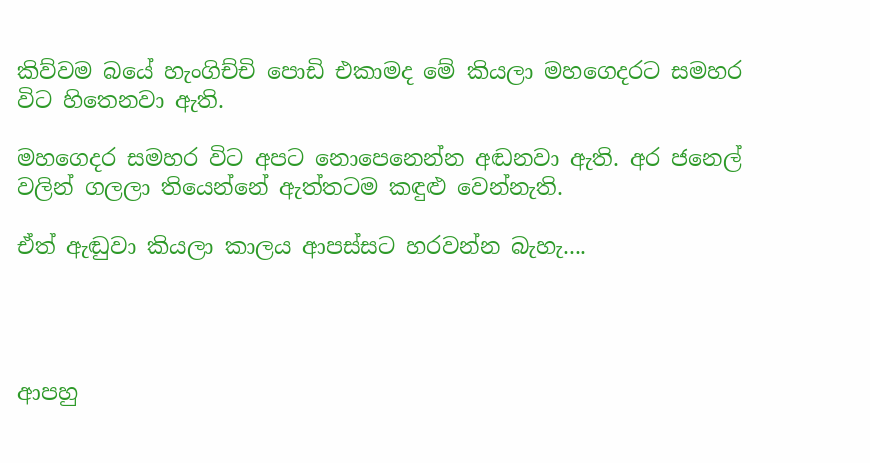කිව්වම බයේ හැංගිච්චි පොඩි එකාමද මේ කියලා මහගෙදරට සමහර විට හිතෙනවා ඇති.

මහගෙදර සමහර විට අපට නොපෙනෙන්න අඬනවා ඇති. අර ජනෙල් වලින් ගලලා තියෙන්නේ ඇත්තටම කඳුළු වෙන්නැති.

ඒත් ඇඬුවා කියලා කාලය ආපස්සට හරවන්න බැහැ....




ආපහු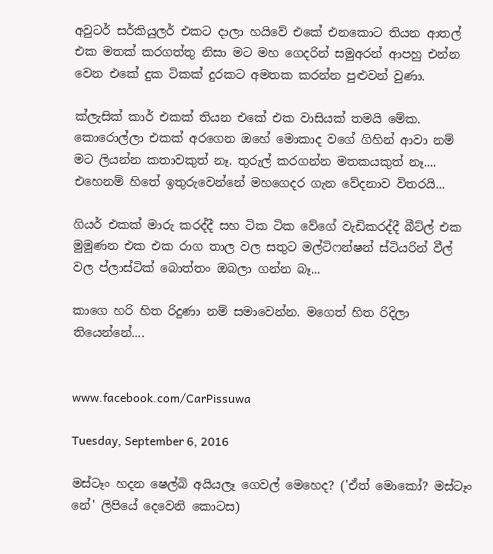අවුටර් සර්කියුලර් එකට දාලා හයිවේ එකේ එනකොට තියන ආතල් එක මතක් කරගත්තු නිසා මට මහ ගෙදරින් සමුඅරන් ආපහු එන්න වෙන එකේ දුක ටිකක් දුරකට අමතක කරන්න පුළුවන් වුණා.

ක්ලැසික් කාර් එකක් තියන එකේ එක වාසියක් තමයි මේක. කොරොල්ලා එකක් අරගෙන ඔහේ මොකාද වගේ ගිහින් ආවා නම් මට ලියන්න කතාවකුත් නෑ. තුරුල් කරගන්න මතකයකුත් නෑ.... එහෙනම් හිතේ ඉතුරුවෙන්නේ මහගෙදර ගැන වේදනාව විතරයි...

ගියර් එකක් මාරු කරද්දී සහ ටික ටික වේගේ වැඩිකරද්දී බීට්ල් එක මුමුණන එක එක රාග තාල වල සතුට මල්ටිෆන්ෂන් ස්ටියරින් වීල් වල ප්ලාස්ටික් බොත්තං ඔබලා ගන්න බෑ...

කාගෙ හරි හිත රිදුණා නම් සමාවෙන්න. මගෙත් හිත රිදිලා තියෙන්නේ....


www.facebook.com/CarPissuwa

Tuesday, September 6, 2016

මස්ටෑං හදන ෂෙල්බි අයියලෑ ගෙවල් මෙහෙද? ('ඒත් මොකෝ? මස්ටෑං නේ' ලිපියේ දෙවෙනි කොටස)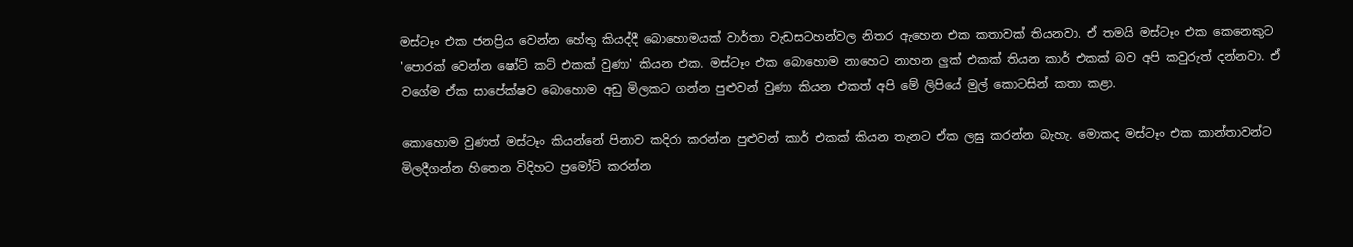මස්ටෑං එක ජනප්‍රිය වෙන්න හේතු කියද්දී බොහොමයක් වාර්තා වැඩසටහන්වල නිතර ඇහෙන එක කතාවක් තියනවා. ඒ තමයි මස්ටෑං එක කෙනෙකුට 'පොරක් වෙන්න ෂෝට් කට් එකක් වුණා' කියන එක. මස්ටෑං එක බොහොම නාහෙට නාහන ලුක් එකක් තියන කාර් එකක් බව අපි කවුරුත් දන්නවා. ඒ වගේම ඒක සාපේක්ෂව බොහොම අඩු මිලකට ගන්න පුළුවන් වුණා කියන එකත් අපි මේ ලිපියේ මුල් කොටසින් කතා කළා.

කොහොම වුණත් මස්ටෑං කියන්නේ පිනාව කදිරා කරන්න පුළුවන් කාර් එකක් කියන තැනට ඒක ලඝු කරන්න බැහැ. මොකද මස්ටෑං එක කාන්තාවන්ට මිලදීගන්න හිතෙන විදිහට ප්‍රමෝට් කරන්න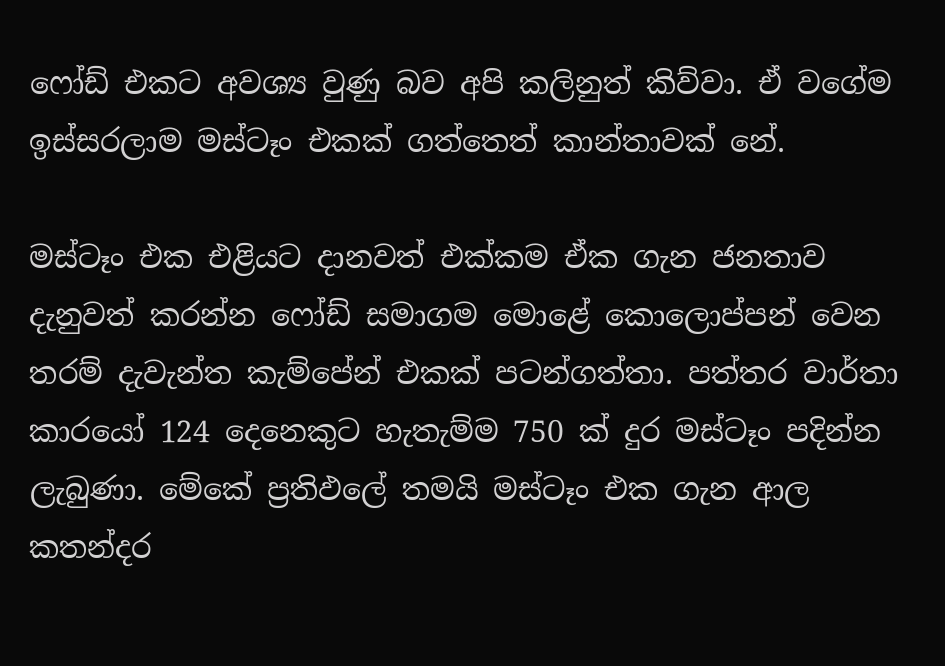ෆෝඩ් එකට අවශ්‍ය වුණු බව අපි කලිනුත් කිව්වා. ඒ වගේම ඉස්සරලාම මස්ටෑං එකක් ගත්තෙත් කාන්තාවක් නේ.

මස්ටෑං එක එළියට දානවත් එක්කම ඒක ගැන ජනතාව දැනුවත් කරන්න ෆෝඩ් සමාගම මොළේ කොලොප්පන් වෙන තරම් දැවැන්ත කැම්පේන් එකක් පටන්ගත්තා. පත්තර වාර්තා කාරයෝ 124 දෙනෙකුට හැතැම්ම 750 ක් දුර මස්ටෑං පදින්න ලැබුණා. මේකේ ප්‍රතිඵලේ තමයි මස්ටෑං එක ගැන ආල කතන්දර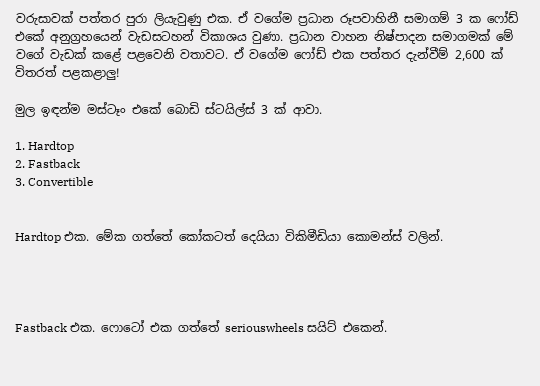වරුසාවක් පත්තර පුරා ලියැවුණු එක. ඒ වගේම ප්‍රධාන රූපවාහිනී සමාගම් 3 ක ෆෝඩ් එකේ අනුග්‍රහයෙන් වැඩසටහන් විකාශය වුණා. ප්‍රධාන වාහන නිෂ්පාදන සමාගමක් මේ වගේ වැඩක් කළේ පළවෙනි වතාවට. ඒ වගේම ෆෝඩ් එක පත්තර දැන්වීම් 2,600 ක් විතරත් පළකළාලු!

මුල ඉඳන්ම මස්ටෑං එකේ බොඩි ස්ටයිල්ස් 3 ක් ආවා.

1. Hardtop
2. Fastback
3. Convertible


Hardtop එක. මේක ගත්තේ කෝකටත් දෙයියා විකිමීඩියා කොමන්ස් වලින්.




Fastback එක. ෆොටෝ එක ගත්තේ seriouswheels සයිට් එකෙන්.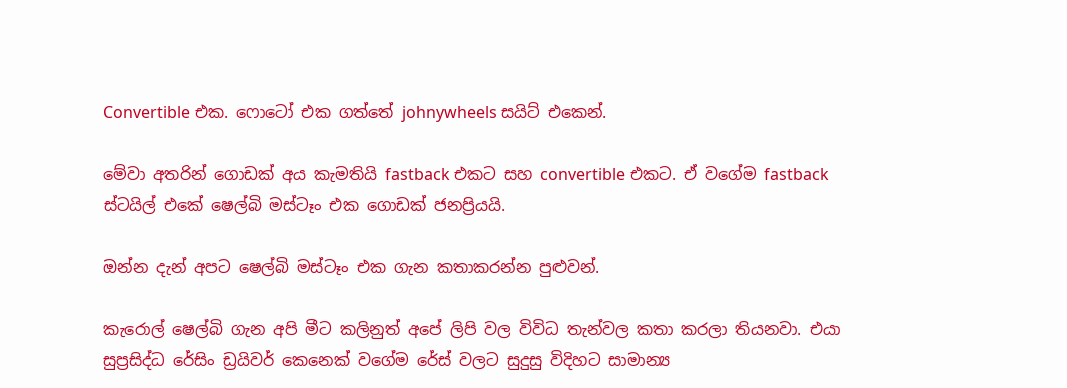Convertible එක. ෆොටෝ එක ගත්තේ johnywheels සයිට් එකෙන්.

මේවා අතරින් ගොඩක් අය කැමතියි fastback එකට සහ convertible එකට. ඒ වගේම fastback ස්ටයිල් එකේ ෂෙල්බි මස්ටෑං එක ගොඩක් ජනප්‍රියයි.

ඔන්න දැන් අපට ෂෙල්බි මස්ටෑං එක ගැන කතාකරන්න පුළුවන්.

කැරොල් ෂෙල්බි ගැන අපි මීට කලිනුත් අපේ ලිපි වල විවිධ තැන්වල කතා කරලා තියනවා. එයා සුප්‍රසිද්ධ රේසිං ඩ්‍රයිවර් කෙනෙක් වගේම රේස් වලට සුදුසු විදිහට සාමාන්‍ය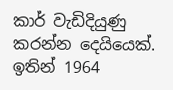කාර් වැඩිදියුණු කරන්න දෙයියෙක්. ඉතින් 1964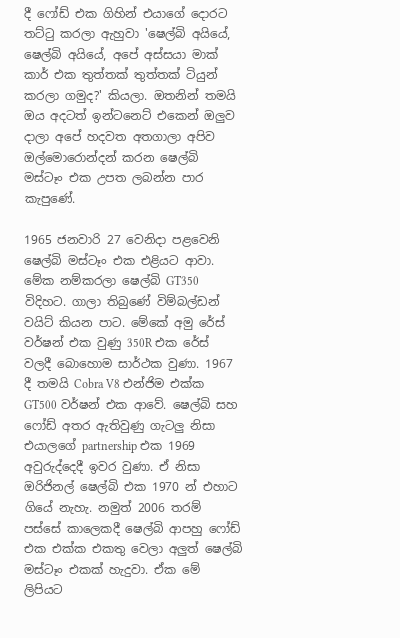දී ෆෝඩ් එක ගිහින් එයාගේ දොරට තට්ටු කරලා ඇහුවා 'ෂෙල්බි අයියේ, ෂෙල්බි අයියේ, අපේ අස්සයා මාක් කාර් එක තුත්තක් තුත්තක් ටියුන් කරලා ගමුද?' කියලා. ඔතනින් තමයි ඔය අදටත් ඉන්ටනෙට් එකෙන් ඔලුව දාලා අපේ හදවත අතගාලා අපිව ඔල්මොරොන්දන් කරන ෂෙල්බි මස්ටෑං එක උපත ලබන්න පාර කැපුණේ.

1965 ජනවාරි 27 වෙනිදා පළවෙනි ෂෙල්බි මස්ටෑං එක එළියට ආවා. මේක නම්කරලා ෂෙල්බි GT350 විදිහට. ගාලා තිබුණේ විම්බල්ඩන් වයිට් කියන පාට. මේකේ අමු රේස් වර්ෂන් එක වුණු 350R එක රේස් වලදී බොහොම සාර්ථක වුණා. 1967 දී තමයි Cobra V8 එන්ජිම එක්ක GT500 වර්ෂන් එක ආවේ. ෂෙල්බි සහ ෆෝඩ් අතර ඇතිවුණු ගැටලු නිසා එයාලගේ partnership එක 1969 අවුරුද්දෙදී ඉවර වුණා. ඒ නිසා ඔරිජිනල් ෂෙල්බි එක 1970 න් එහාට ගියේ නැහැ. නමුත් 2006 තරම් පස්සේ කාලෙකදී ෂෙල්බි ආපහු ෆෝඩ් එක එක්ක එකතු වෙලා අලුත් ෂෙල්බි මස්ටෑං එකක් හැදුවා. ඒක මේ ලිපියට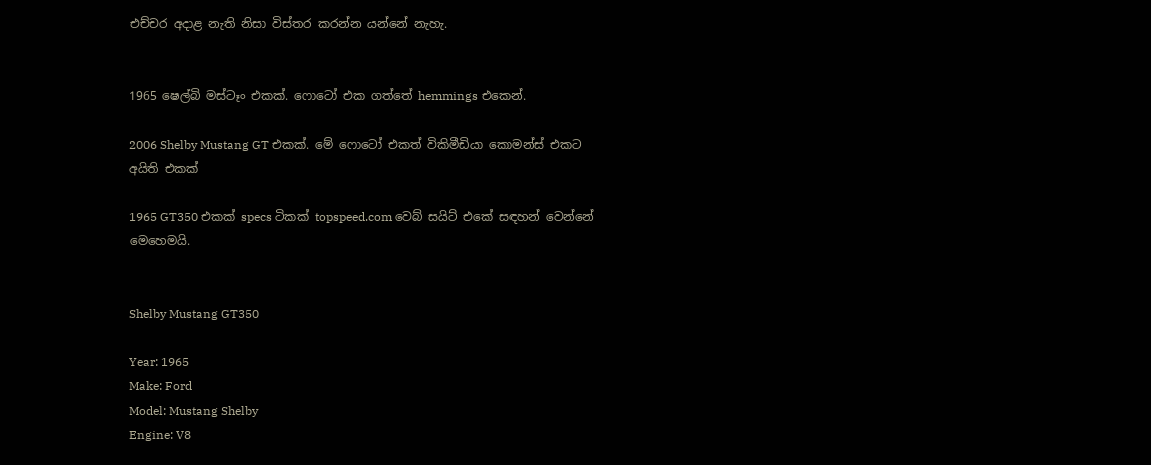එච්චර අදාළ නැති නිසා විස්තර කරන්න යන්නේ නැහැ.


1965 ෂෙල්බි මස්ටෑං එකක්. ෆොටෝ එක ගත්තේ hemmings එකෙන්.

2006 Shelby Mustang GT එකක්. මේ ෆොටෝ එකත් විකිමීඩියා කොමන්ස් එකට අයිති එකක්

1965 GT350 එකක් specs ටිකක් topspeed.com වෙබ් සයිට් එකේ සඳහන් වෙන්නේ මෙහෙමයි.


Shelby Mustang GT350

Year: 1965
Make: Ford
Model: Mustang Shelby
Engine: V8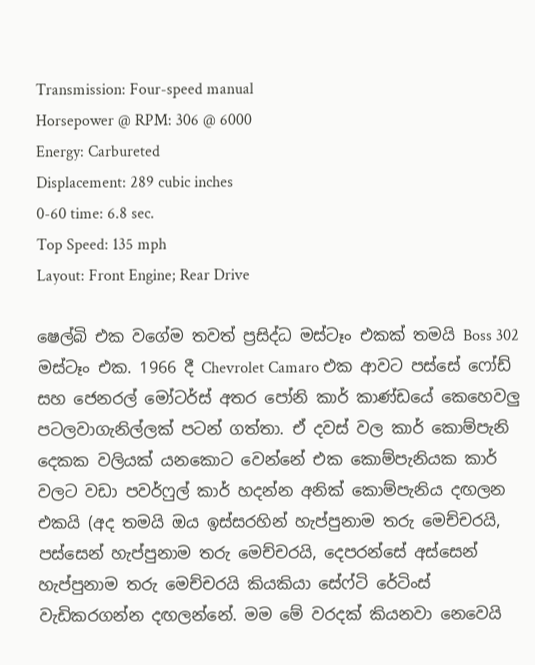Transmission: Four-speed manual
Horsepower @ RPM: 306 @ 6000
Energy: Carbureted
Displacement: 289 cubic inches
0-60 time: 6.8 sec.
Top Speed: 135 mph
Layout: Front Engine; Rear Drive

ෂෙල්බි එක වගේම තවත් ප්‍රසිද්ධ මස්ටෑං එකක් තමයි Boss 302 මස්ටෑං එක. 1966 දී Chevrolet Camaro එක ආවට පස්සේ ෆෝඩ් සහ ජෙනරල් මෝටර්ස් අතර පෝනි කාර් කාණ්ඩයේ කෙහෙවලු පටලවාගැනිල්ලක් පටන් ගත්තා. ඒ දවස් වල කාර් කොම්පැනි දෙකක වලියක් යනකොට වෙන්නේ එක කොම්පැනියක කාර් වලට වඩා පවර්ෆුල් කාර් හදන්න අනික් කොම්පැනිය දඟලන එකයි (අද තමයි ඔය ඉස්සරහින් හැප්පුනාම තරු මෙච්චරයි, පස්සෙන් හැප්පුනාම තරු මෙච්චරයි, දෙපරන්සේ අස්සෙන් හැප්පුනාම තරු මෙච්චරයි කියකියා සේෆ්ටි රේටිංස් වැඩිකරගන්න දඟලන්නේ. මම මේ වරදක් කියනවා නෙවෙයි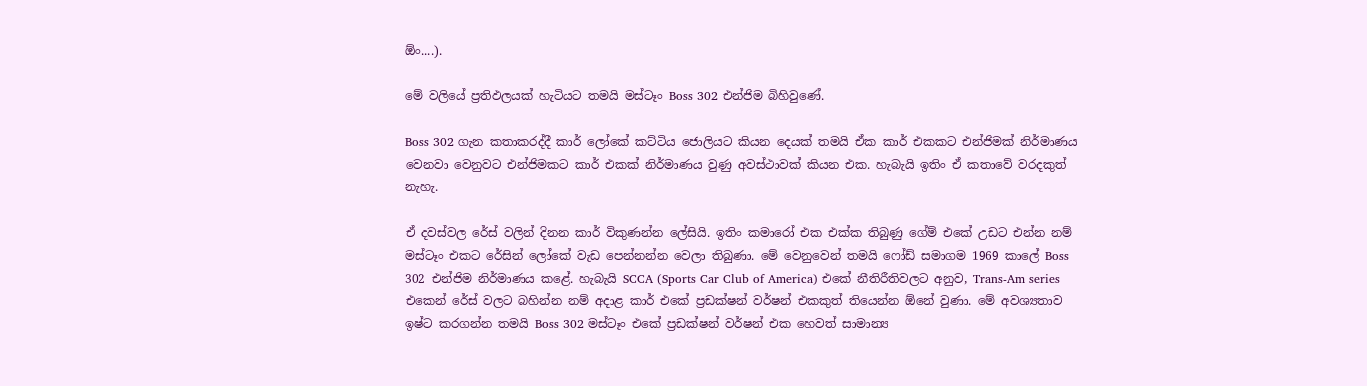ඕං....).

මේ වලියේ ප්‍රතිඵලයක් හැටියට තමයි මස්ටෑං Boss 302 එන්ජිම බිහිවුණේ.

Boss 302 ගැන කතාකරද්දී කාර් ලෝකේ කට්ටිය ජොලියට කියන දෙයක් තමයි ඒක කාර් එකකට එන්ජිමක් නිර්මාණය වෙනවා වෙනුවට එන්ජිමකට කාර් එකක් නිර්මාණය වුණු අවස්ථාවක් කියන එක. හැබැයි ඉතිං ඒ කතාවේ වරදකුත් නැහැ.

ඒ දවස්වල රේස් වලින් දිනන කාර් විකුණන්න ලේසියි. ඉතිං කමාරෝ එක එක්ක තිබුණු ගේම් එකේ උඩට එන්න නම් මස්ටෑං එකට රේසින් ලෝකේ වැඩ පෙන්නන්න වෙලා තිබුණා. මේ වෙනුවෙන් තමයි ෆෝඩ් සමාගම 1969 කාලේ Boss 302 එන්ජිම නිර්මාණය කළේ. හැබැයි SCCA (Sports Car Club of America) එකේ නීතිරීතිවලට අනුව, Trans-Am series එකෙන් රේස් වලට බහින්න නම් අදාළ කාර් එකේ ප්‍රඩක්ෂන් වර්ෂන් එකකුත් තියෙන්න ඕනේ වුණා. මේ අවශ්‍යතාව ඉෂ්ට කරගන්න තමයි Boss 302 මස්ටෑං එකේ ප්‍රඩක්ෂන් වර්ෂන් එක හෙවත් සාමාන්‍ය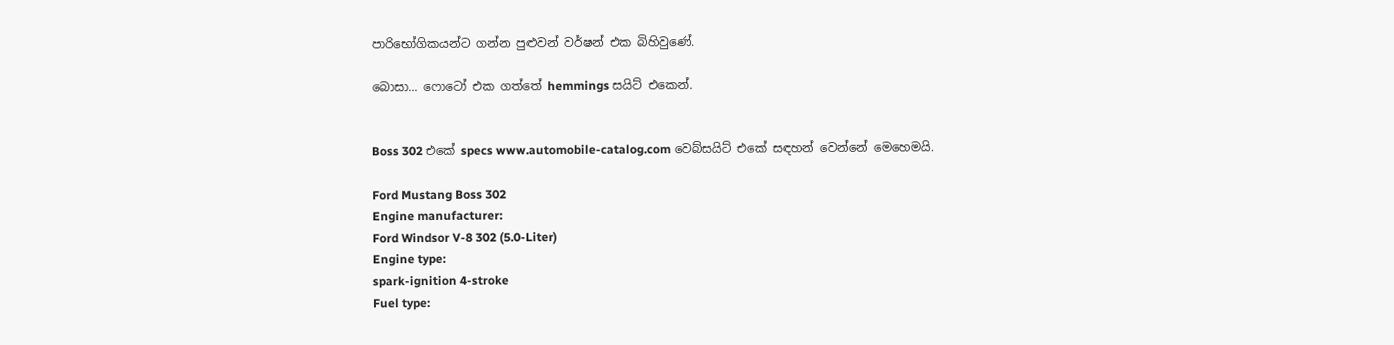පාරිභෝගිකයන්ට ගන්න පුළුවන් වර්ෂන් එක බිහිවුණේ.

බොසා... ෆොටෝ එක ගත්තේ hemmings සයිට් එකෙන්.


Boss 302 එකේ specs www.automobile-catalog.com වෙබ්සයිට් එකේ සඳහන් වෙන්නේ මෙහෙමයි.

Ford Mustang Boss 302
Engine manufacturer:
Ford Windsor V-8 302 (5.0-Liter)
Engine type:
spark-ignition 4-stroke
Fuel type: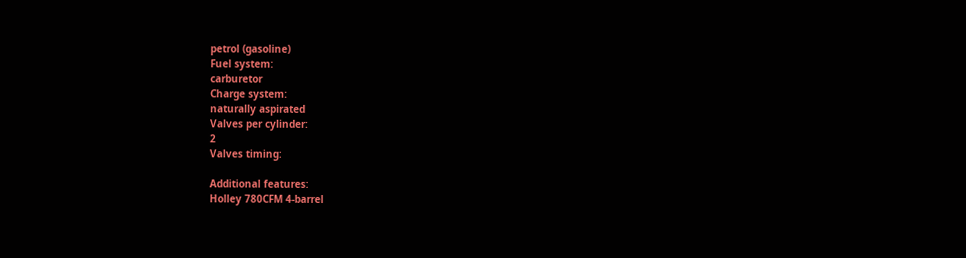petrol (gasoline)
Fuel system:
carburetor
Charge system:
naturally aspirated
Valves per cylinder:
2
Valves timing:

Additional features:
Holley 780CFM 4-barrel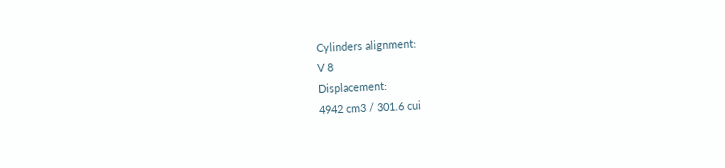Cylinders alignment:
V 8
Displacement:
4942 cm3 / 301.6 cui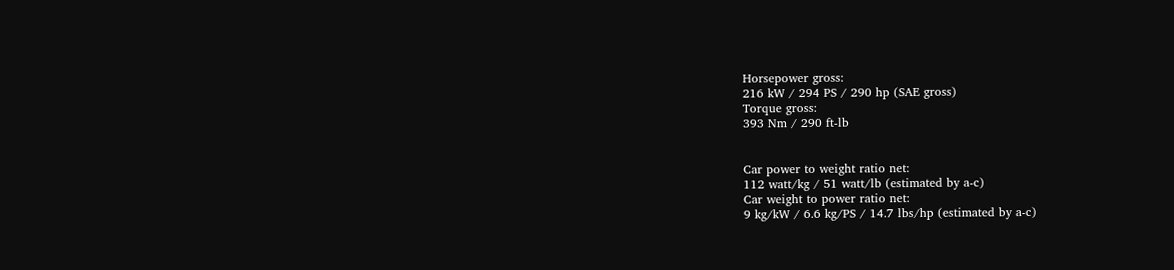Horsepower gross:
216 kW / 294 PS / 290 hp (SAE gross)
Torque gross:
393 Nm / 290 ft-lb


Car power to weight ratio net:
112 watt/kg / 51 watt/lb (estimated by a-c)
Car weight to power ratio net:
9 kg/kW / 6.6 kg/PS / 14.7 lbs/hp (estimated by a-c)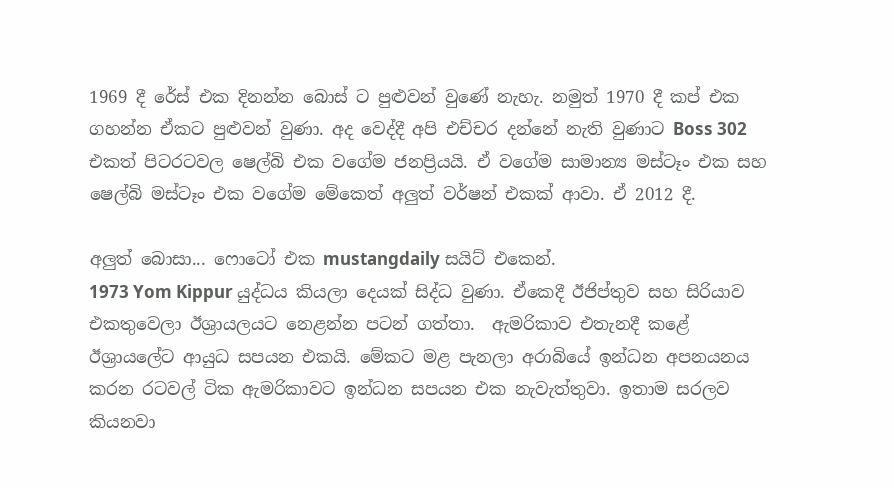1969 දී රේස් එක දිනන්න බොස් ට පුළුවන් වුණේ නැහැ. නමුත් 1970 දී කප් එක ගහන්න ඒකට පුළුවන් වුණා. අද වෙද්දී අපි එච්චර දන්නේ නැති වුණාට Boss 302 එකත් පිටරටවල ෂෙල්බි එක වගේම ජනප්‍රියයි. ඒ වගේම සාමාන්‍ය මස්ටෑං එක සහ ෂෙල්බි මස්ටෑං එක වගේම මේකෙත් අලුත් වර්ෂන් එකක් ආවා. ඒ 2012 දී.

අලුත් බොසා... ෆොටෝ එක mustangdaily සයිට් එකෙන්.
1973 Yom Kippur යුද්ධය කියලා දෙයක් සිද්ධ වුණා. ඒකෙදී ඊජිප්තුව සහ සිරියාව එකතුවෙලා ඊශ්‍රායලයට නෙළන්න පටන් ගත්තා.  ඇමරිකාව එතැනදී කළේ ඊශ්‍රායලේට ආයුධ සපයන එකයි. මේකට මළ පැනලා අරාබියේ ඉන්ධන අපනයනය කරන රටවල් ටික ඇමරිකාවට ඉන්ධන සපයන එක නැවැත්තුවා. ඉතාම සරලව කියනවා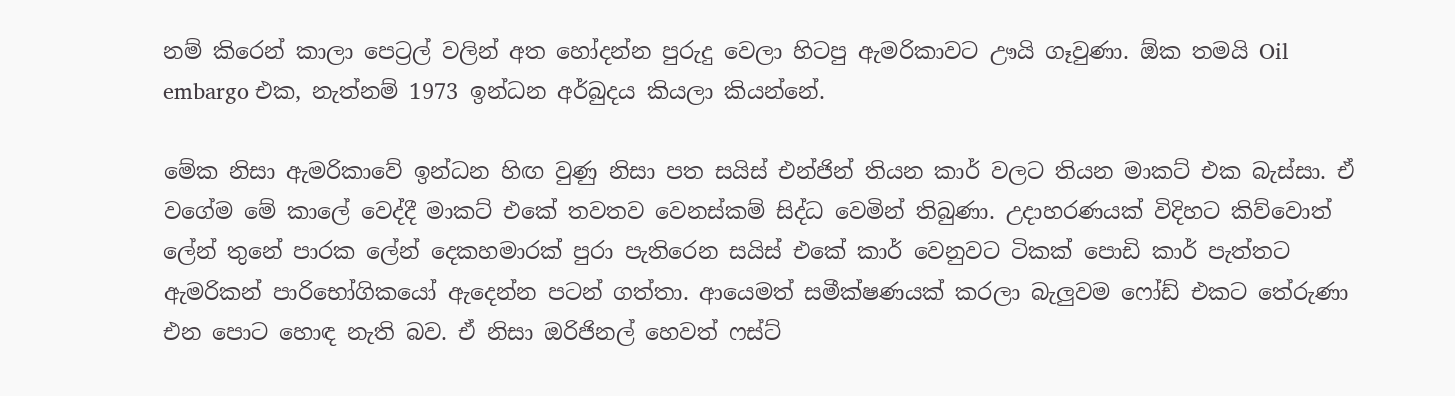නම් කිරෙන් කාලා පෙට්‍රල් වලින් අත හෝදන්න පුරුදු වෙලා හිටපු ඇමරිකාවට ඌයි ගෑවුණා. ඕක තමයි Oil embargo එක, නැත්නම් 1973 ඉන්ධන අර්බුදය කියලා කියන්නේ.

මේක නිසා ඇමරිකාවේ ඉන්ධන හිඟ වුණු නිසා පත සයිස් එන්ජින් තියන කාර් වලට තියන මාකට් එක බැස්සා. ඒ වගේම මේ කාලේ වෙද්දී මාකට් එකේ තවතව වෙනස්කම් සිද්ධ වෙමින් තිබුණා. උදාහරණයක් විදිහට කිව්වොත් ලේන් තුනේ පාරක ලේන් දෙකහමාරක් පුරා පැතිරෙන සයිස් එකේ කාර් වෙනුවට ටිකක් පොඩි කාර් පැත්තට ඇමරිකන් පාරිභෝගිකයෝ ඇදෙන්න පටන් ගත්තා. ආයෙමත් සමීක්ෂණයක් කරලා බැලුවම ෆෝඩ් එකට තේරුණා එන පොට හොඳ නැති බව. ඒ නිසා ඔරිජිනල් හෙවත් ෆස්ට්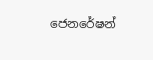ජෙනරේෂන්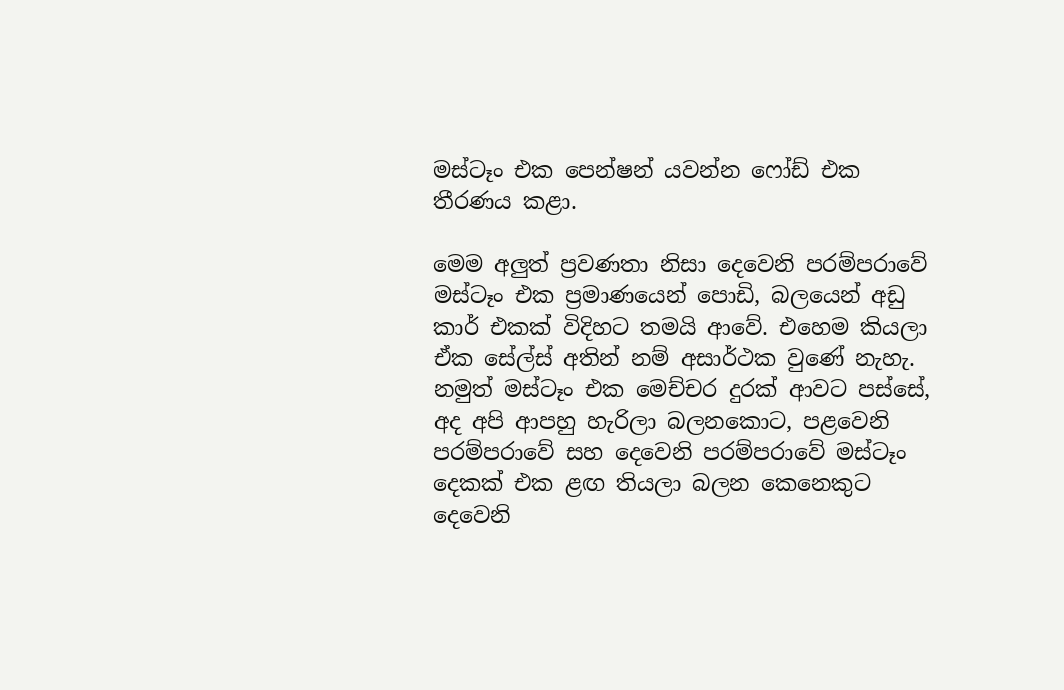මස්ටෑං එක පෙන්ෂන් යවන්න ෆෝඩ් එක තීරණය කළා.

මෙම අලුත් ප්‍රවණතා නිසා දෙවෙනි පරම්පරාවේ මස්ටෑං එක ප්‍රමාණයෙන් පොඩි, බලයෙන් අඩු කාර් එකක් විදිහට තමයි ආවේ. එහෙම කියලා ඒක සේල්ස් අතින් නම් අසාර්ථක වුණේ නැහැ. නමුත් මස්ටෑං එක මෙච්චර දුරක් ආවට පස්සේ, අද අපි ආපහු හැරිලා බලනකොට, පළවෙනි පරම්පරාවේ සහ දෙවෙනි පරම්පරාවේ මස්ටෑං දෙකක් එක ළඟ තියලා බලන කෙනෙකුට දෙවෙනි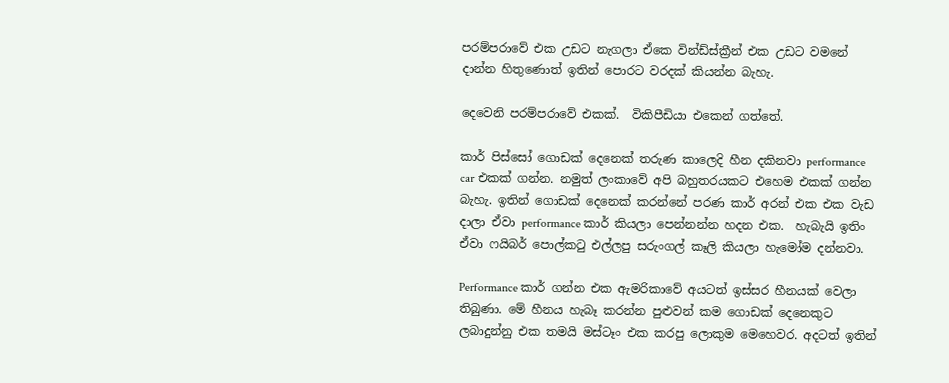පරම්පරාවේ එක උඩට නැගලා ඒකෙ වින්ඩ්ස්ක්‍රීන් එක උඩට වමනේ දාන්න හිතුණොත් ඉතින් පොරට වරදක් කියන්න බැහැ.

දෙවෙනි පරම්පරාවේ එකක්.  විකිපීඩියා එකෙන් ගත්තේ.

කාර් පිස්සෝ ගොඩක් දෙනෙක් තරුණ කාලෙදි හීන දකිනවා performance car එකක් ගන්න. නමුත් ලංකාවේ අපි බහුතරයකට එහෙම එකක් ගන්න බැහැ. ඉතින් ගොඩක් දෙනෙක් කරන්නේ පරණ කාර් අරන් එක එක වැඩ දාලා ඒවා performance කාර් කියලා පෙන්නන්න හදන එක.  හැබැයි ඉතිං ඒවා ෆයිබර් පොල්කටු එල්ලපු සරුංගල් කෑලි කියලා හැමෝම දන්නවා.

Performance කාර් ගන්න එක ඇමරිකාවේ අයටත් ඉස්සර හීනයක් වෙලා තිබුණා. මේ හීනය හැබෑ කරන්න පුළුවන් කම ගොඩක් දෙනෙකුට ලබාදුන්නු එක තමයි මස්ටෑං එක කරපු ලොකුම මෙහෙවර. අදටත් ඉතින්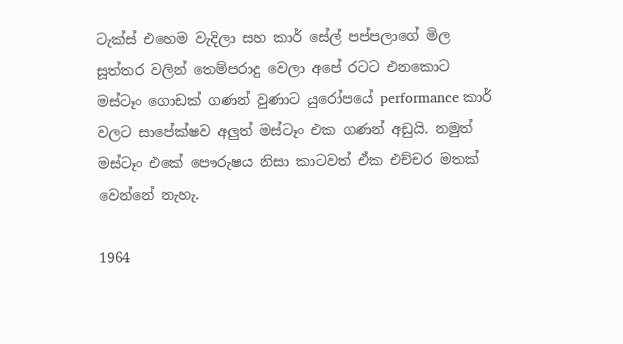ටැක්ස් එහෙම වැදිලා සහ කාර් සේල් පප්පලාගේ මිල සූත්තර වලින් තෙම්පරාදු වෙලා අපේ රටට එනකොට මස්ටෑං ගොඩක් ගණන් වුණාට යුරෝපයේ performance කාර් වලට සාපේක්ෂව අලුත් මස්ටෑං එක ගණන් අඩුයි. නමුත් මස්ටෑං එකේ පෞරුෂය නිසා කාටවත් ඒක එච්චර මතක් වෙන්නේ නැහැ.

1964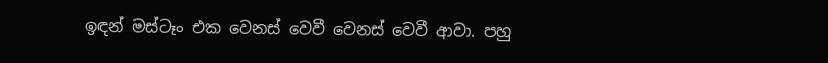ඉඳන් මස්ටෑං එක වෙනස් වෙවී වෙනස් වෙවී ආවා. පහු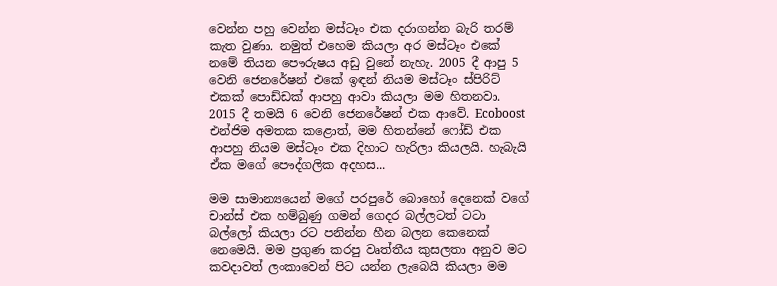වෙන්න පහු වෙන්න මස්ටෑං එක දරාගන්න බැරි තරම් කැත වුණා. නමුත් එහෙම කියලා අර මස්ටෑං එකේ නමේ තියන පෞරුෂය අඩු වුනේ නැහැ. 2005 දී ආපු 5 වෙනි ජෙනරේෂන් එකේ ඉඳන් නියම මස්ටෑං ස්පිරිට් එකක් පොඩ්ඩක් ආපහු ආවා කියලා මම හිතනවා. 2015 දී තමයි 6 වෙනි ජෙනරේෂන් එක ආවේ. Ecoboost එන්ජිම අමතක කළොත්, මම හිතන්නේ ෆෝඩ් එක ආපහු නියම මස්ටෑං එක දිහාට හැරිලා කියලයි. හැබැයි ඒක මගේ පෞද්ගලික අදහස...

මම සාමාන්‍යයෙන් මගේ පරපුරේ බොහෝ දෙනෙක් වගේ චාන්ස් එක හම්බුණු ගමන් ගෙදර බල්ලටත් ටටා බල්ලෝ කියලා රට පනින්න හීන බලන කෙනෙක් නෙමෙයි. මම ප්‍රගුණ කරපු වෘත්තීය කුසලතා අනුව මට කවදාවත් ලංකාවෙන් පිට යන්න ලැබෙයි කියලා මම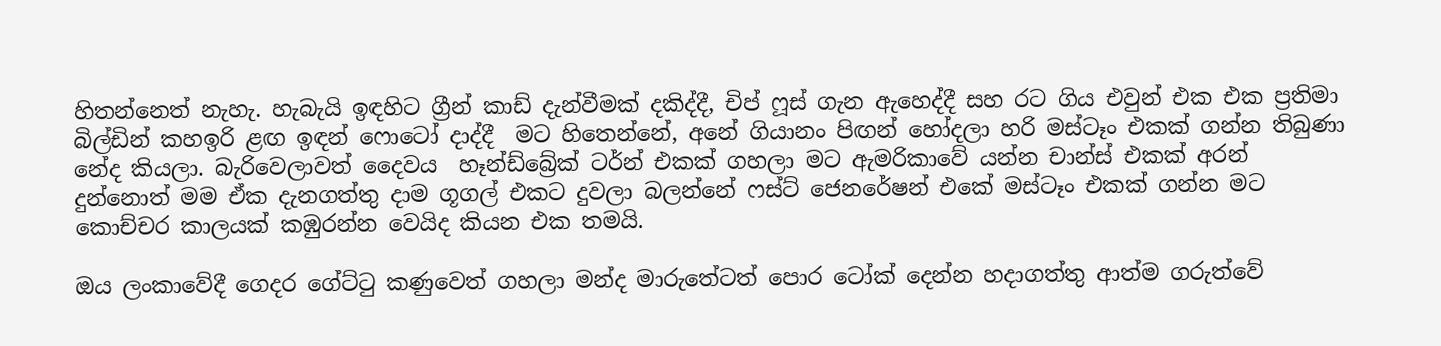හිතන්නෙත් නැහැ. හැබැයි ඉඳහිට ග්‍රීන් කාඩ් දැන්වීමක් දකිද්දී, චිප් ෆූස් ගැන ඇහෙද්දී සහ රට ගිය එවුන් එක එක ප්‍රතිමා බිල්ඩින් කහඉරි ළඟ ඉඳන් ෆොටෝ දාද්දී  මට හිතෙන්නේ, අනේ ගියානං පිඟන් හෝදලා හරි මස්ටෑං එකක් ගන්න තිබුණා නේද කියලා. බැරිවෙලාවත් දෛවය  හෑන්ඩ්බ්‍රේක් ටර්න් එකක් ගහලා මට ඇමරිකාවේ යන්න චාන්ස් එකක් අරන් දුන්නොත් මම ඒක දැනගත්තු දාම ගූගල් එකට දුවලා බලන්නේ ෆස්ට් ජෙනරේෂන් එකේ මස්ටෑං එකක් ගන්න මට කොච්චර කාලයක් කඹුරන්න වෙයිද කියන එක තමයි.

ඔය ලංකාවේදී ගෙදර ගේට්ටු කණුවෙත් ගහලා මන්ද මාරුතේටත් පොර ටෝක් දෙන්න හදාගත්තු ආත්ම ගරුත්වේ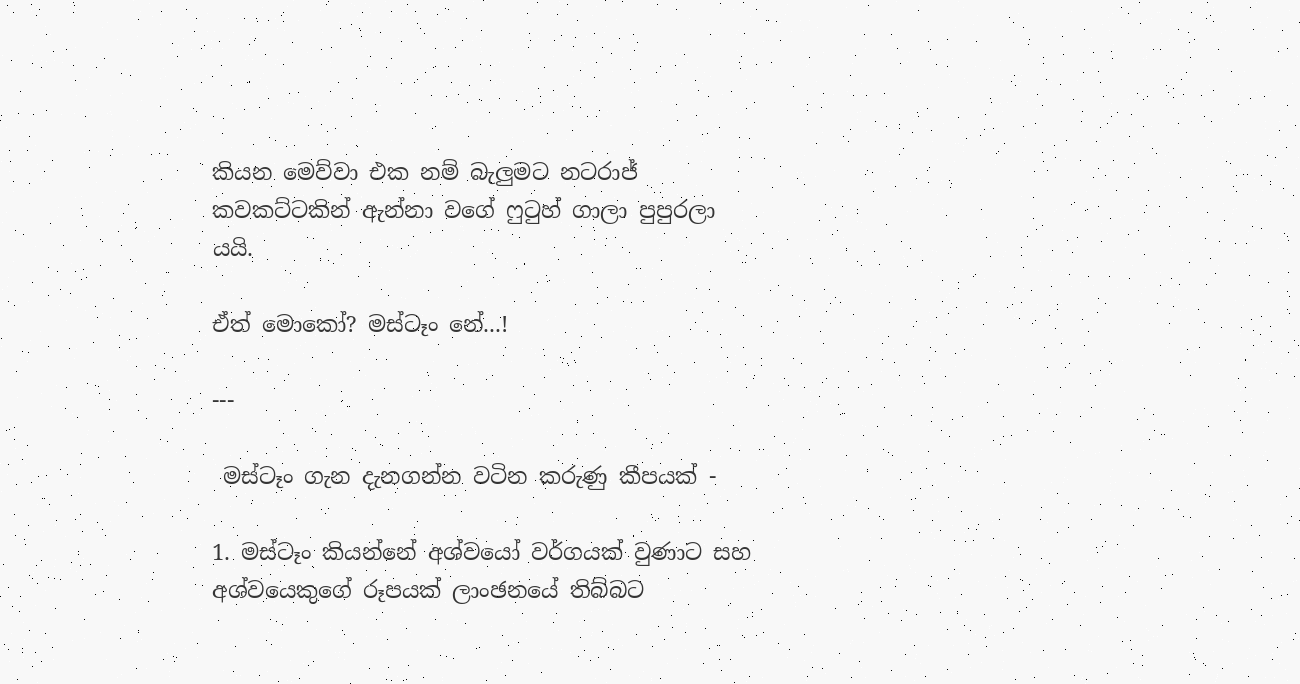කියන මෙව්වා එක නම් බැලුමට නටරාජ් කවකට්ටකින් ඇන්නා වගේ ෆුටුහ් ගාලා පුපුරලා යයි.

ඒත් මොකෝ? මස්ටෑං නේ...!

---

 මස්ටෑං ගැන දැනගන්න වටින කරුණු කීපයක් -

1. මස්ටෑං කියන්නේ අශ්වයෝ වර්ගයක් වුණාට සහ අශ්වයෙකුගේ රූපයක් ලාංඡනයේ තිබ්බට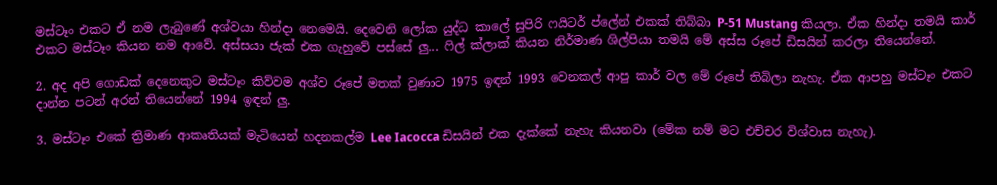මස්ටෑං එකට ඒ නම ලැබුණේ අශ්වයා හින්දා නෙමෙයි. දෙවෙනි ලෝක යුද්ධ කාලේ සුපිරි ෆයිටර් ප්ලේන් එකක් තිබ්බා P-51 Mustang කියලා. ඒක හින්දා තමයි කාර් එකට මස්ටෑං කියන නම ආවේ. අස්සයා ජැක් එක ගැහුවේ පස්සේ ලු... ෆිල් ක්ලාක් කියන නිර්මාණ ශිල්පියා තමයි මේ අස්ස රූපේ ඩිසයින් කරලා තියෙන්නේ.

2. අද අපි ගොඩක් දෙනෙකුට මස්ටෑං කිව්වම අශ්ව රූපේ මතක් වුණාට 1975 ඉඳන් 1993 වෙනකල් ආපු කාර් වල මේ රූපේ තිබිලා නැහැ. ඒක ආපහු මස්ටෑං එකට දාන්න පටන් අරන් තියෙන්නේ 1994 ඉඳන් ලු.

3. මස්ටෑං එකේ ත්‍රිමාණ ආකෘතියක් මැටියෙන් හදනකල්ම Lee Iacocca ඩිසයින් එක දැක්කේ නැහැ කියනවා (මේක නම් මට එච්චර විශ්වාස නැහැ).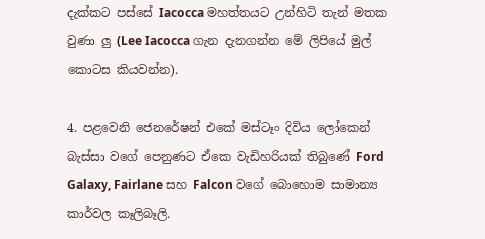දැක්කට පස්සේ Iacocca මහත්තයට උන්හිටි තැන් මතක වුණා ලු (Lee Iacocca ගැන දැනගන්න මේ ලිපියේ මුල් කොටස කියවන්න).

4. පළවෙනි ජෙනරේෂන් එකේ මස්ටෑං දිවිය ලෝකෙන් බැස්සා වගේ පෙනුණට ඒකෙ වැඩිහරියක් තිබුණේ Ford Galaxy, Fairlane සහ Falcon වගේ බොහොම සාමාන්‍ය කාර්වල කෑලිබෑලි.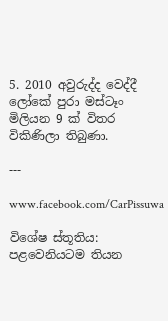5. 2010 අවුරුද්ද වෙද්දී ලෝකේ පුරා මස්ටෑං මිලියන 9 ක් විතර විකිණිලා තිබුණා.

---

www.facebook.com/CarPissuwa

විශේෂ ස්තූතිය: පළවෙනියටම තියන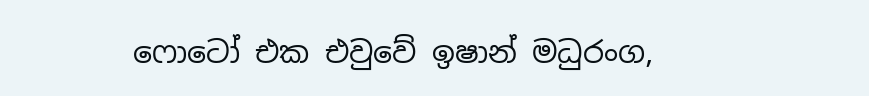ෆොටෝ එක එවුවේ ඉෂාන් මධුරංග,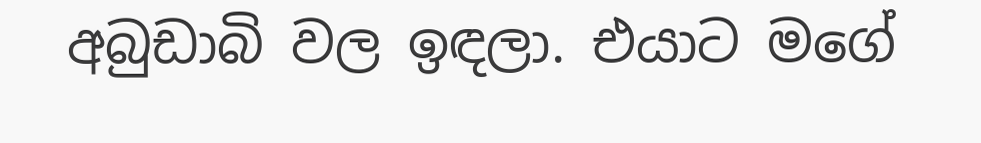අබුඩාබි වල ඉඳලා. එයාට මගේ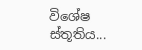විශේෂ ස්තූතිය...